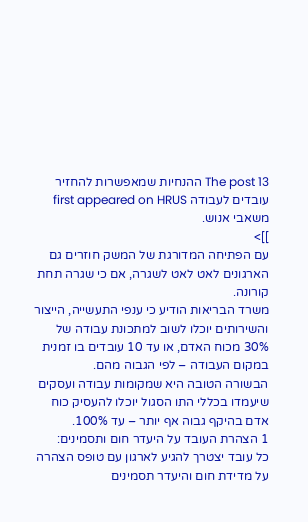The post 13 ההנחיות שמאפשרות להחזיר עובדים לעבודה first appeared on HRUS משאבי אנוש.
]]>
עם הפתיחה המדורגת של המשק חוזרים גם הארגונים לאט לאט לשגרה, אם כי שגרה תחת קורונה.
משרד הבריאות הודיע כי ענפי התעשייה, הייצור והשירותים יוכלו לשוב למתכונת עבודה של 30% מכוח האדם, או עד 10 עובדים בו זמנית במקום העבודה – לפי הגבוה מהם.
הבשורה הטובה היא שמקומות עבודה ועסקים שיעמדו בכללי התו הסגול יוכלו להעסיק כוח אדם בהיקף גבוה אף יותר – עד 100%.
1 הצהרת העובד על היעדר חום ותסמינים:
כל עובד יצטרך להגיע לארגון עם טופס הצהרה על מדידת חום והיעדר תסמינים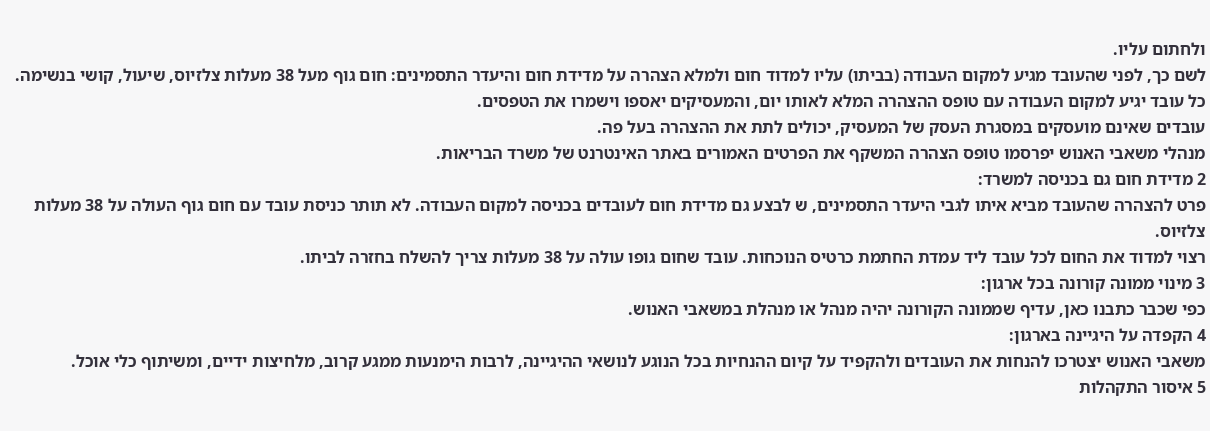ולחתום עליו.
לשם כך, לפני שהעובד מגיע למקום העבודה (בביתו) עליו למדוד חום ולמלא הצהרה על מדידת חום והיעדר התסמינים: חום גוף מעל 38 מעלות צלזיוס, שיעול, קושי בנשימה.
כל עובד יגיע למקום העבודה עם טופס ההצהרה המלא לאותו יום, והמעסיקים יאספו וישמרו את הטפסים.
עובדים שאינם מועסקים במסגרת העסק של המעסיק, יכולים לתת את ההצהרה בעל פה.
מנהלי משאבי האנוש יפרסמו טופס הצהרה המשקף את הפרטים האמורים באתר האינטרנט של משרד הבריאות.
2 מדידת חום גם בכניסה למשרד:
פרט להצהרה שהעובד מביא איתו לגבי היעדר התסמינים, ש לבצע גם מדידת חום לעובדים בכניסה למקום העבודה. לא תותר כניסת עובד עם חום גוף העולה על 38 מעלות צלזיוס.
רצוי למדוד את החום לכל עובד ליד עמדת החתמת כרטיס הנוכחות. עובד שחום גופו עולה על 38 מעלות צריך להשלח בחזרה לביתו.
3 מינוי ממונה קורונה בכל ארגון:
כפי שכבר כתבנו כאן, עדיף שממונה הקורונה יהיה מנהל או מנהלת במשאבי האנוש.
4 הקפדה על היגיינה בארגון:
משאבי האנוש יצטרכו להנחות את העובדים ולהקפיד על קיום ההנחיות בכל הנוגע לנושאי ההיגיינה, לרבות הימנעות ממגע קרוב, מלחיצות ידיים, ומשיתוף כלי אוכל.
5 איסור התקהלות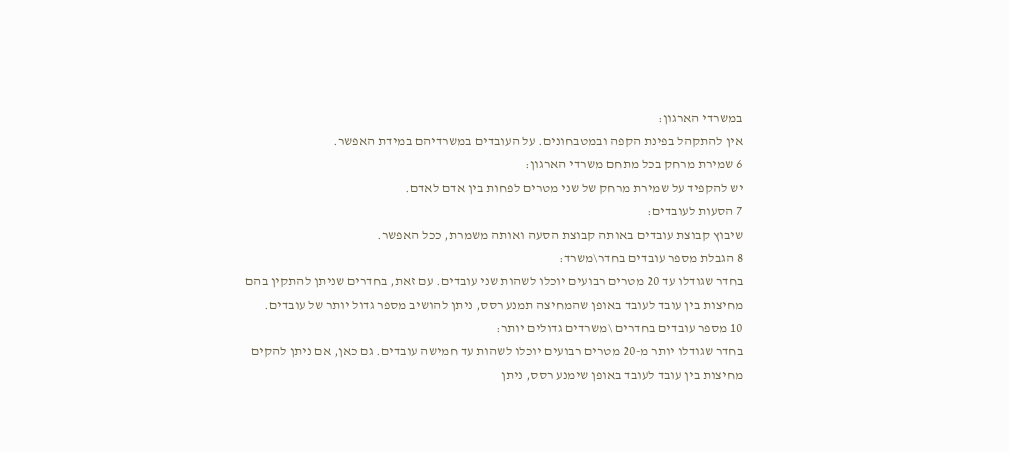במשרדי הארגון:
אין להתקהל בפינת הקפה ובמטבחונים. על העובדים במשרדיהם במידת האפשר.
6 שמירת מרחק בכל מתחם משרדי הארגון:
יש להקפיד על שמירת מרחק של שני מטרים לפחות בין אדם לאדם.
7 הסעות לעובדים:
שיבוץ קבוצת עובדים באותה קבוצת הסעה ואותה משמרת, ככל האפשר.
8 הגבלת מספר עובדים בחדר\משרד:
בחדר שגודלו עד 20 מטרים רבועים יוכלו לשהות שני עובדים. עם זאת, בחדרים שניתן להתקין בהם מחיצות בין עובד לעובד באופן שהמחיצה תמנע רסס, ניתן להושיב מספר גדול יותר של עובדים.
10 מספר עובדים בחדרים \משרדים גדולים יותר:
בחדר שגודלו יותר מ-20 מטרים רבועים יוכלו לשהות עד חמישה עובדים. גם כאן, אם ניתן להקים מחיצות בין עובד לעובד באופן שימנע רסס, ניתן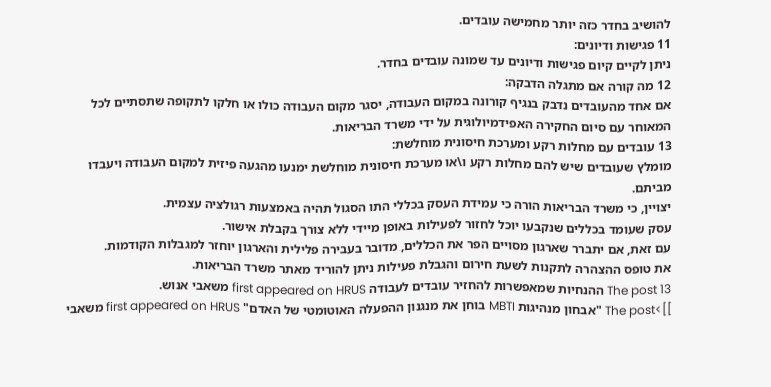להושיב בחדר כזה יותר מחמישה עובדים.
11 פגישות ודיונים:
ניתן לקיים קיום פגישות ודיונים עד שמונה עובדים בחדר.
12 מה קורה אם מתגלה הדבקה:
אם אחד מהעובדים נדבק בנגיף קורונה במקום העבודה, יסגר מקום העבודה כולו או חלקו לתקופה שתסתיים לכל המאוחר עם סיום החקירה האפידמיולוגית על ידי משרד הבריאות.
13 עובדים עם מחלות רקע ומערכת חיסונית מוחלשת:
מומלץ שעובדים שיש להם מחלות רקע ו\או מערכת חיסונית מוחלשת ימנעו מהגעה פיזית למקום העבודה ויעבדו מביתם.
יצויין, כי משרד הבריאות הורה כי עמידת העסק בכללי התו הסגול תהיה באמצעות רגולציה עצמית.
עסק שעומד בכללים שנקבעו יוכל לחזור לפעילות באופן מיידי ללא צורך בקבלת אישור.
עם זאת, אם יתברר שארגון מסויים הפר את הכללים, מדובר בעבירה פלילית והארגון יוחזר למגבלות הקודמות.
את טופס ההצהרה לתקנות לשעת חירום והגבלת פעילות ניתן להוריד מאתר משרד הבריאות.
The post 13 ההנחיות שמאפשרות להחזיר עובדים לעבודה first appeared on HRUS משאבי אנוש.
]]>The post "אבחון מנהיגות MBTI בוחן את מנגנון ההפעלה האוטומטי של האדם" first appeared on HRUS משאבי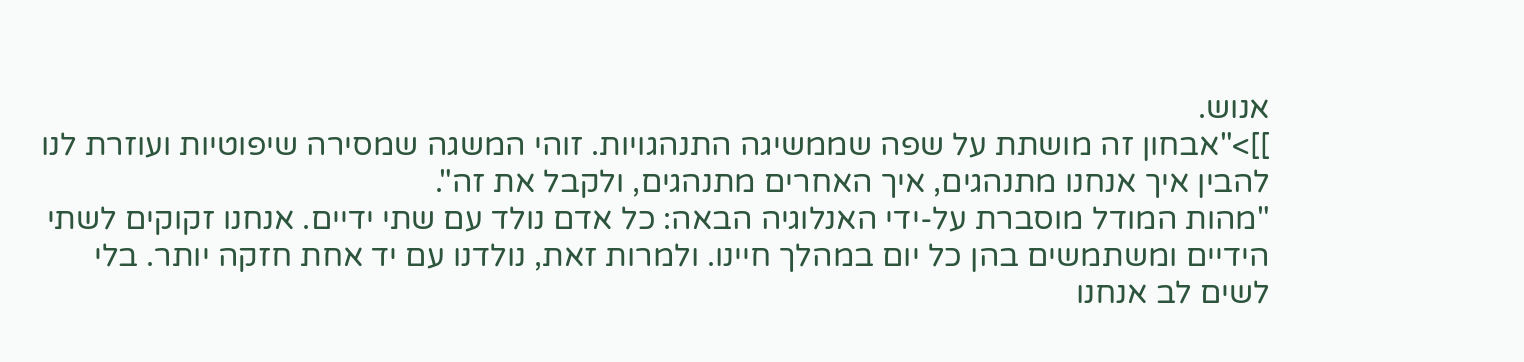אנוש.
]]>"אבחון זה מושתת על שפה שממשיגה התנהגויות. זוהי המשגה שמסירה שיפוטיות ועוזרת לנו להבין איך אנחנו מתנהגים, איך האחרים מתנהגים, ולקבל את זה".
"מהות המודל מוסברת על-ידי האנלוגיה הבאה: כל אדם נולד עם שתי ידיים. אנחנו זקוקים לשתי הידיים ומשתמשים בהן כל יום במהלך חיינו. ולמרות זאת, נולדנו עם יד אחת חזקה יותר. בלי לשים לב אנחנו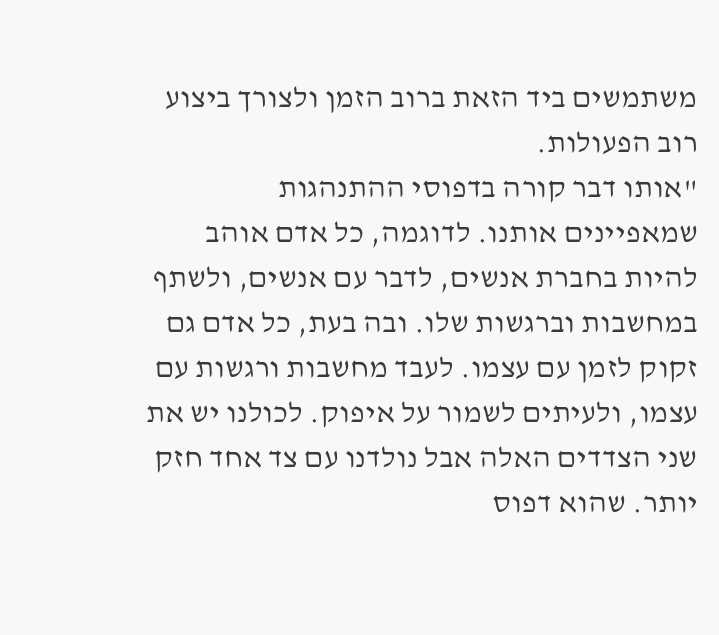משתמשים ביד הזאת ברוב הזמן ולצורך ביצוע רוב הפעולות.
"אותו דבר קורה בדפוסי ההתנהגות שמאפיינים אותנו. לדוגמה, כל אדם אוהב להיות בחברת אנשים, לדבר עם אנשים, ולשתף במחשבות וברגשות שלו. ובה בעת, כל אדם גם זקוק לזמן עם עצמו. לעבד מחשבות ורגשות עם עצמו, ולעיתים לשמור על איפוק. לכולנו יש את שני הצדדים האלה אבל נולדנו עם צד אחד חזק יותר. שהוא דפוס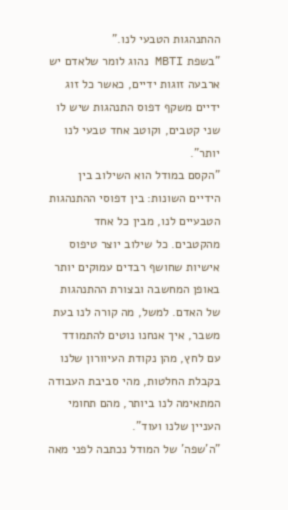ההתנהגות הטבעי לנו."
"בשפת MBTI נהוג לומר שלאדם יש ארבעה זוגות ידיים, כאשר כל זוג ידיים משקף דפוס התנהגות שיש לו שני קטבים, וקוטב אחד טבעי לנו יותר".
"הקסם במודל הוא השילוב בין הידיים השונות: בין דפוסי ההתנהגות הטבעיים לנו, מבין כל אחד מהקטבים. כל שילוב יוצר טיפוס אישיות שחושף רבדים עמוקים יותר באופן המחשבה ובצורת ההתנהגות של האדם. למשל, מה קורה לנו בעת משבר, איך אנחנו נוטים להתמודד עם לחץ, מהן נקודת העיוורון שלנו בקבלת החלטות, מהי סביבת העבודה המתאימה לנו ביותר, מהם תחומי העניין שלנו ועוד".
"ה'שפה' של המודל נכתבה לפני מאה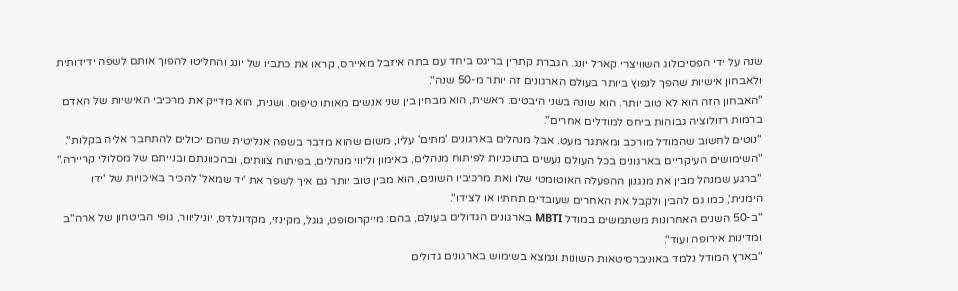שנה על ידי הפסיכולוג השוויצרי קארל יונג. הגברת קתרין בריגס ביחד עם בתה איזבל מאיירס, קראו את כתביו של יונג והחליטו להפוך אותם לשפה ידידותית ולאבחון אישיות שהפך לנפוץ ביותר בעולם הארגונים זה יותר מ-50 שנה".
"האבחון הזה הוא לא טוב יותר. הוא שונה בשני היבטים: ראשית, הוא מבחין בין שני אנשים מאותו טיפוס. ושנית, הוא מדייק את מרכיבי האישיות של האדם ברמות רזולוציה גבוהות ביחס למודלים אחרים".
"נוטים לחשוב שהמודל מורכב ומאתגר מעט. אבל מנהלים בארגונים 'מתים' עליו, משום שהוא מדבר בשפה אנליטית שהם יכולים להתחבר אליה בקלות".
"השימושים העיקריים בארגונים בכל העולם נעשים בתוכניות לפיתוח מנהלים, באימון וליווי מנהלים, בפיתוח צוותים, ובהכוונתם ובנייתם של מסלולי קריירה."
"ברגע שמנהל מבין את מנגנון ההפעלה האוטומטי שלו ואת מרכיביו השונים, הוא מבין טוב יותר גם איך לשפר את 'יד שמאל' להכיר באיכויות של 'ידו הימנית', כמו גם להבין ולקבל את האחרים שעובדים תחתיו או לצידו".
"ב-50 השנים האחרונות משתמשים במודל MBTI בארגונים הגדולים בעולם, בהם: מייקרוסופט, גוגל, מקינזי, מקדונלדס, יוניליוור, גופי הביטחון של ארה"ב ומדינות אירופה ועוד".
"בארץ המודל נלמד באוניברסיטאות השונות ונמצא בשימוש בארגונים גדולים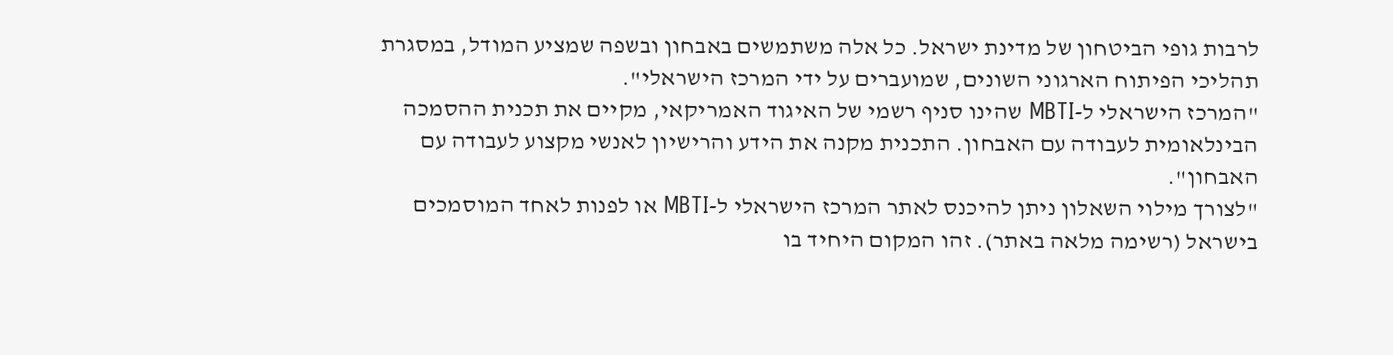לרבות גופי הביטחון של מדינת ישראל. כל אלה משתמשים באבחון ובשפה שמציע המודל, במסגרת תהליכי הפיתוח הארגוני השונים, שמועברים על ידי המרכז הישראלי".
"המרכז הישראלי ל-MBTI שהינו סניף רשמי של האיגוד האמריקאי, מקיים את תכנית ההסמכה הבינלאומית לעבודה עם האבחון. התכנית מקנה את הידע והרישיון לאנשי מקצוע לעבודה עם האבחון".
"לצורך מילוי השאלון ניתן להיכנס לאתר המרכז הישראלי ל-MBTI או לפנות לאחד המוסמכים בישראל (רשימה מלאה באתר). זהו המקום היחיד בו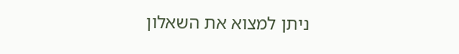ניתן למצוא את השאלון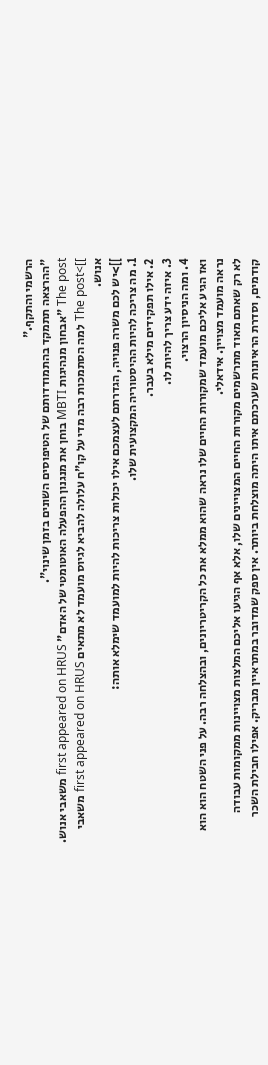הרשמי והתקף."
"ההרצאה תתמקד בהתמודדותם של הטיפוסים השונים בזמן שינוי".
The post "אבחון מנהיגות MBTI בוחן את מנגנון ההפעלה האוטומטי של האדם" first appeared on HRUS משאבי אנוש.
]]>The post למה הסתמכות רבה מדי על קו"ח עלולה להביא לגיוס מועמד לא מתאים first appeared on HRUS משאבי אנוש.
]]>יש לכם משרה פנויה, הגדרתם לעצמכם אילו יכולות צריכות להיות למועמד שימלא אותה:
1. מה צריכה להיות ההיסטוריה המקצועית שלו.
2. אילו תפקידים מילא בעבר.
3. איזה ידע צריך להיות לו.
4. ומה הניסיון הרצוי.
ואז הגיע אליכם מועמד שמקורות החיים שלו נראה שהוא ממלא את כל הקריטריונים, ובהצלחה רבה. על פני השטח הוא הוא נראה מועמד מצויין. אידאלי.
לא רק שאתם מאוד מתרשמים מקורות החיים המצויינים שלו, אלא אף הגיעו אליכם המלצות מצויינות ממקומות עבודה קודמים, וסדרת הראיונות שערכתם איתו היתה מוצלחת ביותר. אין ספק שמדובר במתראיין מבריק. אפילו חבילת השכר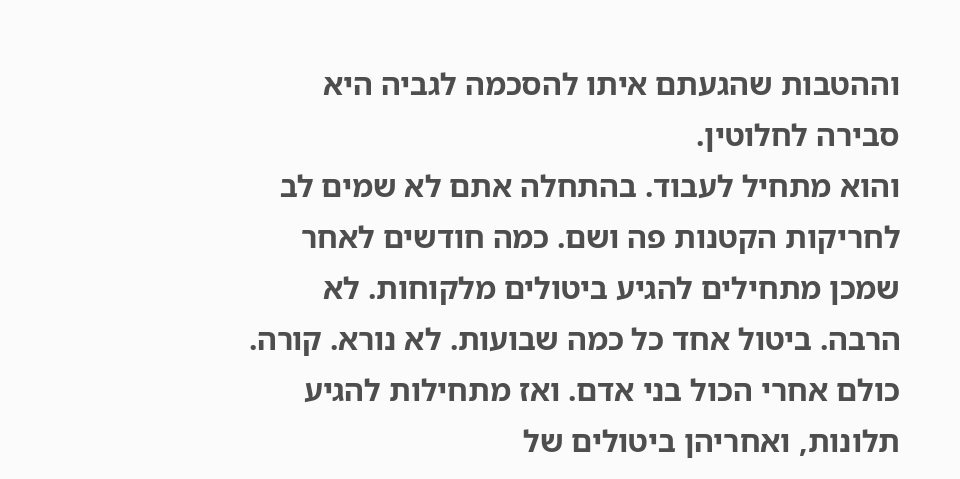וההטבות שהגעתם איתו להסכמה לגביה היא סבירה לחלוטין.
והוא מתחיל לעבוד. בהתחלה אתם לא שמים לב לחריקות הקטנות פה ושם. כמה חודשים לאחר שמכן מתחילים להגיע ביטולים מלקוחות. לא הרבה. ביטול אחד כל כמה שבועות. לא נורא. קורה. כולם אחרי הכול בני אדם. ואז מתחילות להגיע תלונות, ואחריהן ביטולים של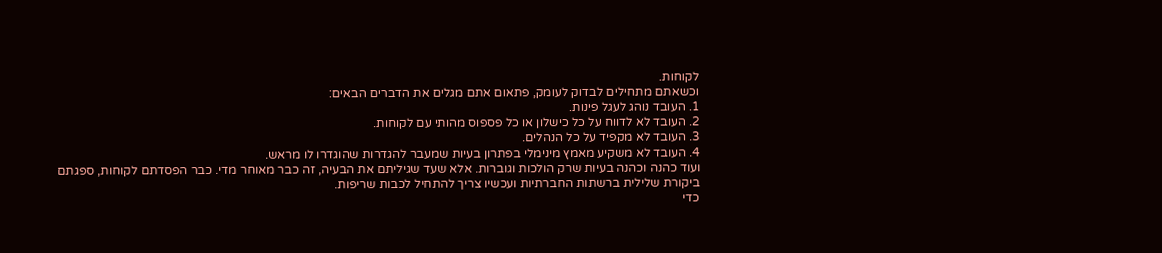לקוחות.
וכשאתם מתחילים לבדוק לעומק, פתאום אתם מגלים את הדברים הבאים:
1. העובד נוהג לעגל פינות.
2. העובד לא לדווח על כל כישלון או כל פספוס מהותי עם לקוחות.
3. העובד לא מקפיד על כל הנהלים.
4. העובד לא משקיע מאמץ מינימלי בפתרון בעיות שמעבר להגדרות שהוגדרו לו מראש.
ועוד כהנה וכהנה בעיות שרק הולכות וגוברות. אלא שעד שגיליתם את הבעיה, זה כבר מאוחר מדי. כבר הפסדתם לקוחות, ספגתם ביקורת שלילית ברשתות החברתיות ועכשיו צריך להתחיל לכבות שריפות.
כדי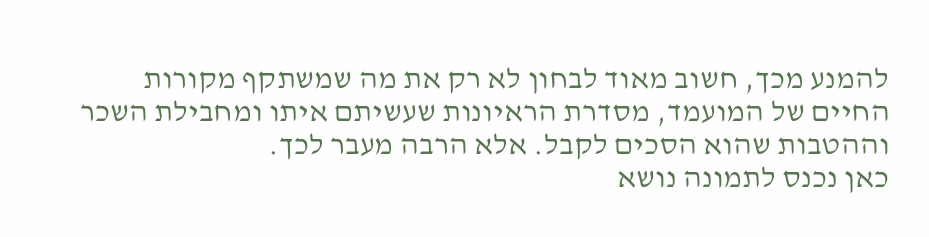להמנע מכך, חשוב מאוד לבחון לא רק את מה שמשתקף מקורות החיים של המועמד, מסדרת הראיונות שעשיתם איתו ומחבילת השכר וההטבות שהוא הסכים לקבל. אלא הרבה מעבר לכך.
כאן נכנס לתמונה נושא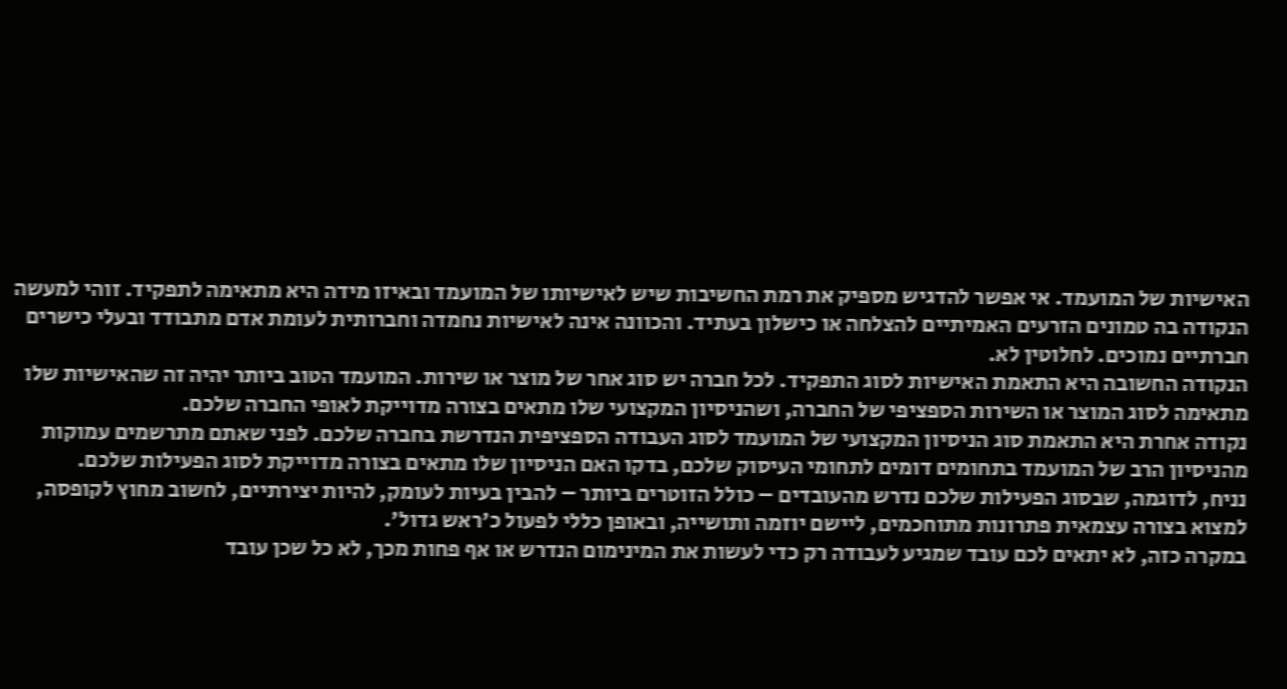האישיות של המועמד. אי אפשר להדגיש מספיק את רמת החשיבות שיש לאישיותו של המועמד ובאיזו מידה היא מתאימה לתפקיד. זוהי למעשה הנקודה בה טמונים הזרעים האמיתיים להצלחה או כישלון בעתיד. והכוונה אינה לאישיות נחמדה וחברותית לעומת אדם מתבודד ובעלי כישרים חברתיים נמוכים. לחלוטין לא.
הנקודה החשובה היא התאמת האישיות לסוג התפקיד. לכל חברה יש סוג אחר של מוצר או שירות. המועמד הטוב ביותר יהיה זה שהאישיות שלו מתאימה לסוג המוצר או השירות הספציפי של החברה, ושהניסיון המקצועי שלו מתאים בצורה מדוייקת לאופי החברה שלכם.
נקודה אחרת היא התאמת סוג הניסיון המקצועי של המועמד לסוג העבודה הספציפית הנדרשת בחברה שלכם. לפני שאתם מתרשמים עמוקות מהניסיון הרב של המועמד בתחומים דומים לתחומי העיסוק שלכם, בדקו האם הניסיון שלו מתאים בצורה מדוייקת לסוג הפעילות שלכם.
נניח, לדוגמה, שבסוג הפעילות שלכם נדרש מהעובדים – כולל הזוטרים ביותר – להבין בעיות לעומק, להיות יצירתיים, לחשוב מחוץ לקופסה, למצוא בצורה עצמאית פתרונות מתוחכמים, ליישם יוזמה ותושייה, ובאופן כללי לפעול כ'ראש גדול'.
במקרה כזה, לא יתאים לכם עובד שמגיע לעבודה רק כדי לעשות את המינימום הנדרש או אף פחות מכך, לא כל שכן עובד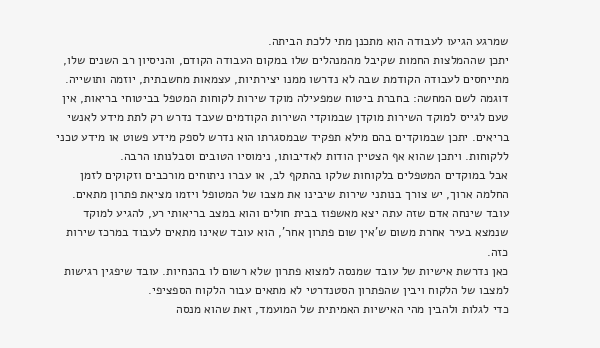שמרגע הגיעו לעבודה הוא מתכנן מתי ללכת הביתה.
יתכן שההמלצות החמות שקיבל מהמנהלים שלו במקום העבודה הקודם, והניסיון רב השנים שלו, מתייחסים לעבודה הקודמת שבה לא נדרשו ממנו יצירתיות, עצמאות מחשבתית, יוזמה ותושייה.
דוגמה לשם המחשה: בחברת ביטוח שמפעילה מוקד שירות לקוחות המטפל בביטוחי בריאות, אין טעם לגייס למוקד השירות מוקדן שבמוקדי השירות הקודמים שעבד נדרש רק לתת מידע לאנשי בריאים. יתכן שבמוקדים בהם מילא תפקיד שבמסגרתו הוא נדרש לספק מידע פשוט או מידע טכני ללקוחות. ויתכן שהוא אף הצטיין הודות לאדיבותו, נימוסיו הטובים וסבלנותו הרבה.
אבל במוקדים המטפלים בלקוחות שלקו בהתקף לב, או עברו ניתוחים מורכבים וזקוקים לזמן החלמה ארוך, יש צורך בנותני שירות שיבינו את מצבו של המטופל ויזמו מציאת פתרון מתאים. עובד שינחה אדם שזה עתה יצא מאשפוז בבית חולים והוא במצב בריאותי רע, להגיע למוקד שנמצא בעיר אחרת משום ש'אין שום פתרון אחר', הוא עובד שאינו מתאים לעבוד במרכז שירות כזה.
כאן נדרשת אישיות של עובד שמנסה למצוא פתרון שלא רשום לו בהנחיות. עובד שיפגין רגישות למצבו של הלקוח ויבין שהפתרון הסטנדרטי לא מתאים עבור הלקוח הספציפי.
כדי לגלות ולהבין מהי האישיות האמיתית של המועמד, זאת שהוא מנסה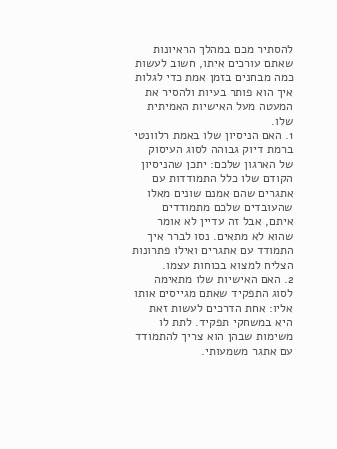להסתיר מכם במהלך הראיונות שאתם עורכים איתו, חשוב לעשות כמה מבחנים בזמן אמת כדי לגלות איך הוא פותר בעיות ולהסיר את המעטה מעל האישיות האמיתית שלו.
1. האם הניסיון שלו באמת רלוונטי ברמת דיוק גבוהה לסוג העיסוק של הארגון שלכם: יתכן שהניסיון הקודם שלו כלל התמודדות עם אתגרים שהם אמנם שונים מאלו שהעובדים שלכם מתמודדים איתם, אבל זה עדיין לא אומר שהוא לא מתאים. נסו לברר איך התמודד עם אתגרים ואילו פתרונות הצליח למצוא בכוחות עצמו.
2. האם האישיות שלו מתאימה לסוג התפקיד שאתם מגייסים אותו אליו: אחת הדרכים לעשות זאת היא במשחקי תפקיד. לתת לו משימות שבהן הוא צריך להתמודד עם אתגר משמעותי.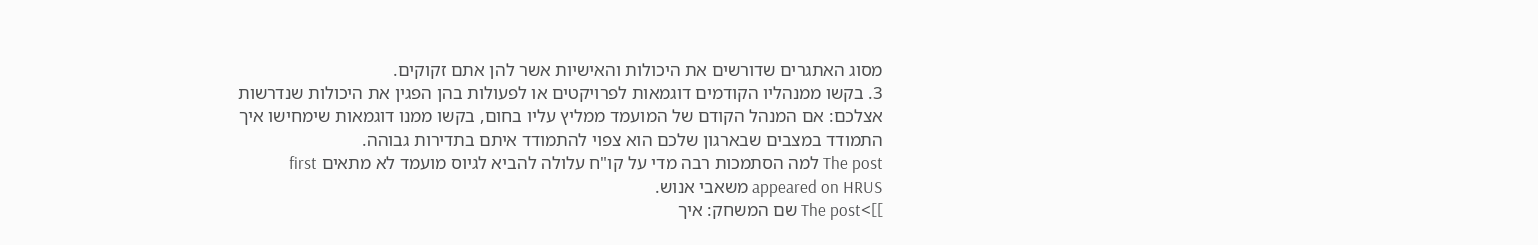מסוג האתגרים שדורשים את היכולות והאישיות אשר להן אתם זקוקים.
3. בקשו ממנהליו הקודמים דוגמאות לפרויקטים או לפעולות בהן הפגין את היכולות שנדרשות אצלכם: אם המנהל הקודם של המועמד ממליץ עליו בחום, בקשו ממנו דוגמאות שימחישו איך התמודד במצבים שבארגון שלכם הוא צפוי להתמודד איתם בתדירות גבוהה.
The post למה הסתמכות רבה מדי על קו"ח עלולה להביא לגיוס מועמד לא מתאים first appeared on HRUS משאבי אנוש.
]]>The post שם המשחק: איך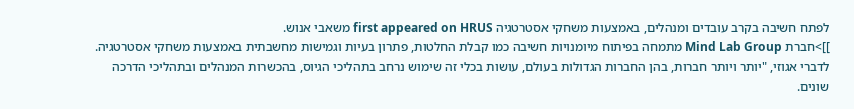לפתח חשיבה בקרב עובדים ומנהלים, באמצעות משחקי אסטרטגיה first appeared on HRUS משאבי אנוש.
]]>חברת Mind Lab Group מתמחה בפיתוח מיומנויות חשיבה כמו קבלת החלטות, פתרון בעיות וגמישות מחשבתית באמצעות משחקי אסטרטגיה. לדברי אגוזי, "יותר ויותר חברות, בהן החברות הגדולות בעולם, עושות בכלי זה שימוש נרחב בתהליכי הגיוס, בהכשרות המנהלים ובתהליכי הדרכה שונים.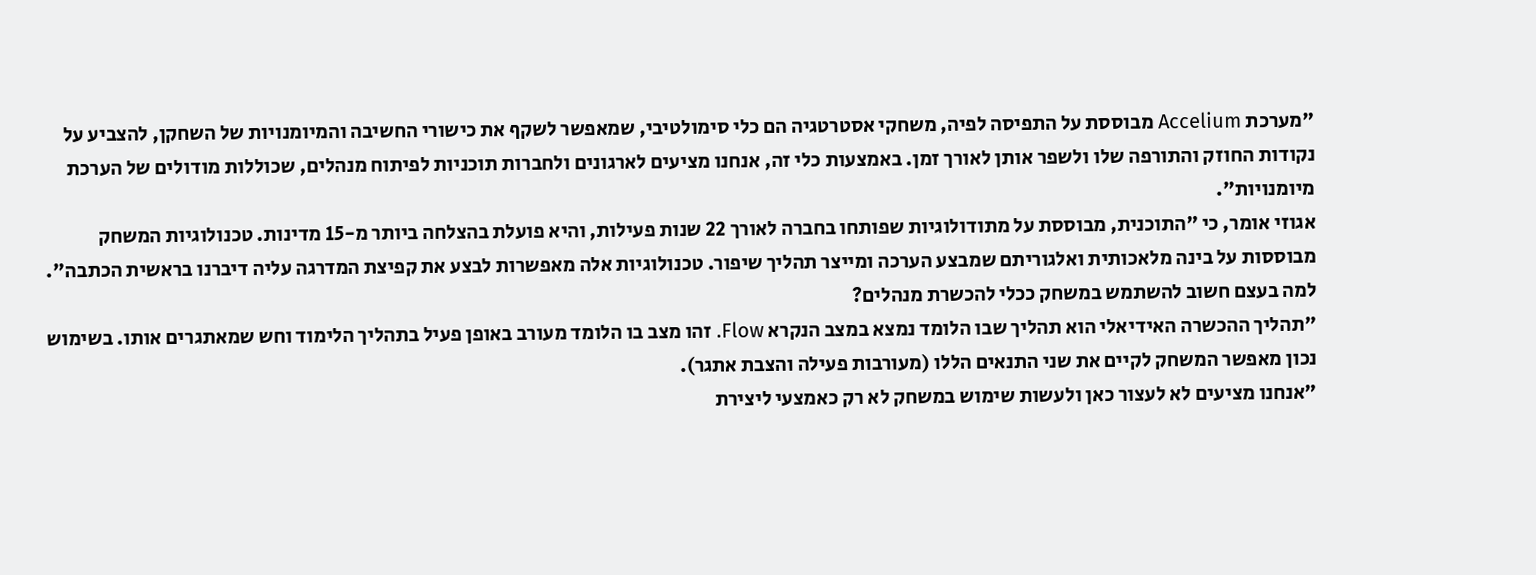"מערכת Accelium מבוססת על התפיסה לפיה, משחקי אסטרטגיה הם כלי סימולטיבי, שמאפשר לשקף את כישורי החשיבה והמיומנויות של השחקן, להצביע על נקודות החוזק והתורפה שלו ולשפר אותן לאורך זמן. באמצעות כלי זה, אנחנו מציעים לארגונים ולחברות תוכניות לפיתוח מנהלים, שכוללות מודולים של הערכת מיומנויות".
אגוזי אומר, כי "התוכנית, מבוססת על מתודולוגיות שפותחו בחברה לאורך 22 שנות פעילות, והיא פועלת בהצלחה ביותר מ-15 מדינות. טכנולוגיות המשחק מבוססות על בינה מלאכותית ואלגוריתם שמבצע הערכה ומייצר תהליך שיפור. טכנולוגיות אלה מאפשרות לבצע את קפיצת המדרגה עליה דיברנו בראשית הכתבה".
למה בעצם חשוב להשתמש במשחק ככלי להכשרת מנהלים?
"תהליך ההכשרה האידיאלי הוא תהליך שבו הלומד נמצא במצב הנקרא Flow. זהו מצב בו הלומד מעורב באופן פעיל בתהליך הלימוד וחש שמאתגרים אותו. בשימוש נכון מאפשר המשחק לקיים את שני התנאים הללו (מעורבות פעילה והצבת אתגר).
"אנחנו מציעים לא לעצור כאן ולעשות שימוש במשחק לא רק כאמצעי ליצירת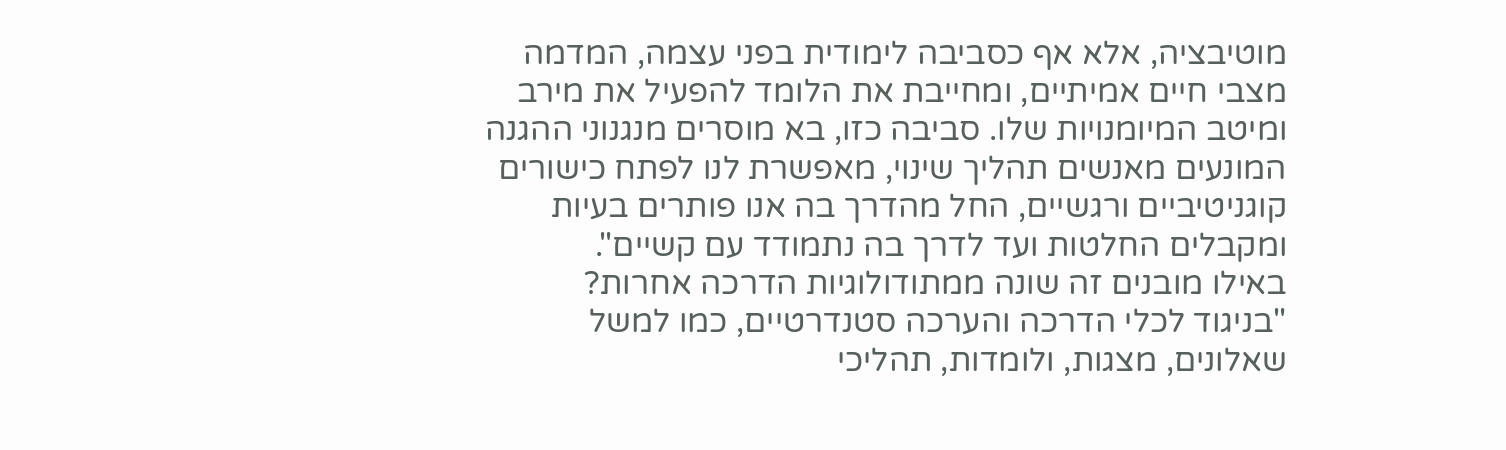מוטיבציה, אלא אף כסביבה לימודית בפני עצמה, המדמה מצבי חיים אמיתיים, ומחייבת את הלומד להפעיל את מירב ומיטב המיומנויות שלו. סביבה כזו, בא מוסרים מנגנוני ההגנה המונעים מאנשים תהליך שינוי, מאפשרת לנו לפתח כישורים קוגניטיביים ורגשיים, החל מהדרך בה אנו פותרים בעיות ומקבלים החלטות ועד לדרך בה נתמודד עם קשיים".
באילו מובנים זה שונה ממתודולוגיות הדרכה אחרות?
"בניגוד לכלי הדרכה והערכה סטנדרטיים, כמו למשל שאלונים, מצגות, ולומדות, תהליכי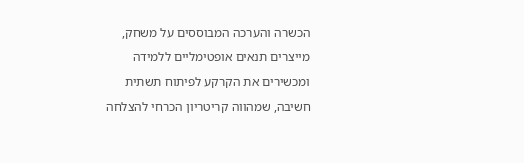הכשרה והערכה המבוססים על משחק, מייצרים תנאים אופטימליים ללמידה ומכשירים את הקרקע לפיתוח תשתית חשיבה, שמהווה קריטריון הכרחי להצלחה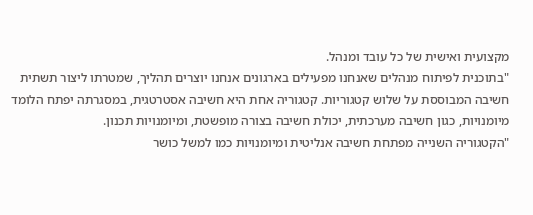מקצועית ואישית של כל עובד ומנהל.
"בתוכנית לפיתוח מנהלים שאנחנו מפעילים בארגונים אנחנו יוצרים תהליך, שמטרתו ליצור תשתית חשיבה המבוססת על שלוש קטגוריות. קטגוריה אחת היא חשיבה אסטרטגית, במסגרתה יפתח הלומד מיומנויות, כגון חשיבה מערכתית, יכולת חשיבה בצורה מופשטת, ומיומנויות תכנון.
"הקטגוריה השנייה מפתחת חשיבה אנליטית ומיומנויות כמו למשל כושר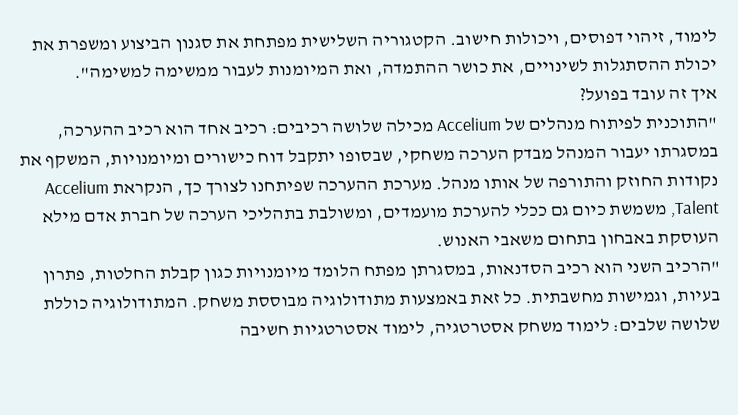לימוד, זיהוי דפוסים, ויכולות חישוב. הקטגוריה השלישית מפתחת את סגנון הביצוע ומשפרת את יכולת ההסתגלות לשינויים, את כושר ההתמדה, ואת המיומנות לעבור ממשימה למשימה".
איך זה עובד בפועל?
"התוכנית לפיתוח מנהלים של Accelium מכילה שלושה רכיבים: רכיב אחד הוא רכיב ההערכה, במסגרתו יעבור המנהל מבדק הערכה משחקי, שבסופו יתקבל דוח כישורים ומיומנויות, המשקף את נקודות החוזק והתורפה של אותו מנהל. מערכת ההערכה שפיתחנו לצורך כך, הנקראת Accelium Talent, משמשת כיום גם ככלי להערכת מועמדים, ומשולבת בתהליכי הערכה של חברת אדם מילא העוסקת באבחון בתחום משאבי האנוש.
"הרכיב השני הוא רכיב הסדנאות, במסגרתן מפתח הלומד מיומנויות כגון קבלת החלטות, פתרון בעיות, וגמישות מחשבתית. כל זאת באמצעות מתודולוגיה מבוססת משחק. המתודולוגיה כוללת שלושה שלבים: לימוד משחק אסטרטגיה, לימוד אסטרטגיות חשיבה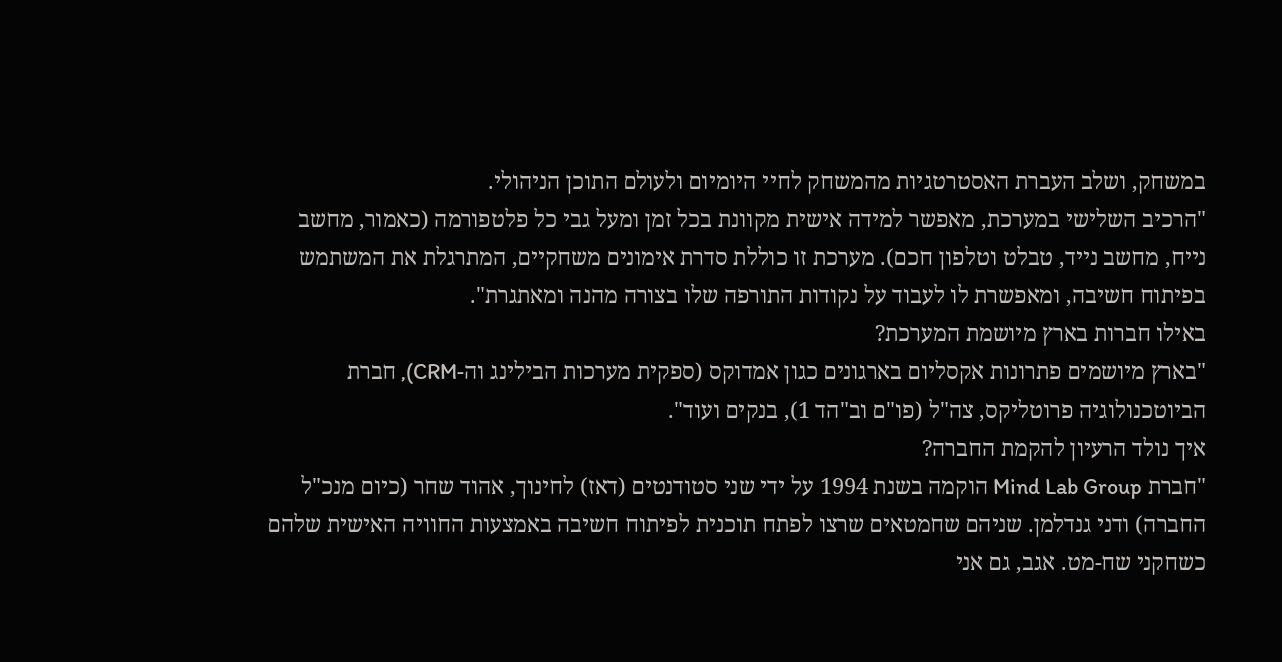במשחק, ושלב העברת האסטרטגיות מהמשחק לחיי היומיום ולעולם התוכן הניהולי.
"הרכיב השלישי במערכת, מאפשר למידה אישית מקוונת בכל זמן ומעל גבי כל פלטפורמה (כאמור, מחשב נייח, מחשב נייד, טבלט וטלפון חכם). מערכת זו כוללת סדרת אימונים משחקיים, המתרגלת את המשתמש בפיתוח חשיבה, ומאפשרת לו לעבוד על נקודות התורפה שלו בצורה מהנה ומאתגרת".
באילו חברות בארץ מיושמת המערכת?
"בארץ מיושמים פתרונות אקסליום בארגונים כגון אמדוקס (ספקית מערכות הבילינג וה-CRM), חברת הביוטכנולוגיה פרוטליקס, צה"ל (פו"ם וב"הד 1), בנקים ועוד".
איך נולד הרעיון להקמת החברה?
"חברת Mind Lab Group הוקמה בשנת 1994 על ידי שני סטודנטים (דאז) לחינוך, אהוד שחר (כיום מנכ"ל החברה) ודני גנדלמן. שניהם שחמטאים שרצו לפתח תוכנית לפיתוח חשיבה באמצעות החוויה האישית שלהם כשחקני שח-מט. אגב, גם אני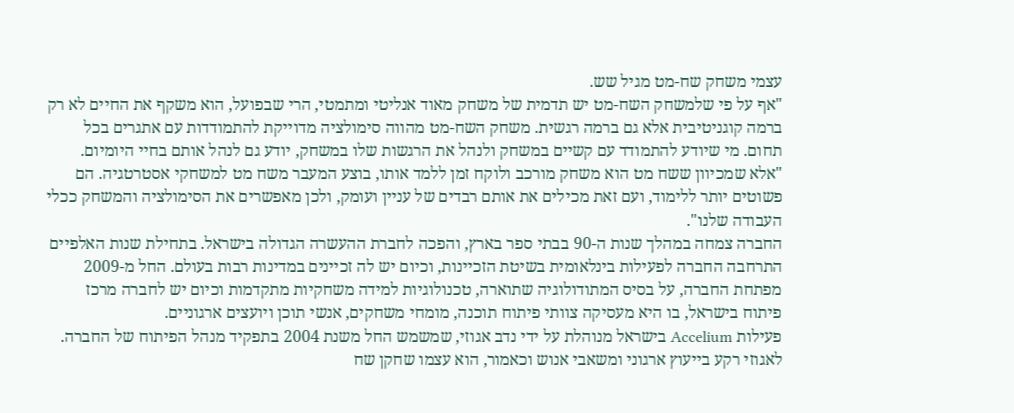עצמי משחק שח-מט מגיל שש.
"אף על פי שלמשחק השח-מט יש תדמית של משחק מאוד אנליטי ומתמטי, הרי שבפועל, הוא משקף את החיים לא רק ברמה קוגניטיבית אלא גם ברמה רגשית. משחק השח-מט מהווה סימולציה מדוייקת להתמודדות עם אתגרים בכל תחום. מי שיודע להתמודד עם קשיים במשחק ולנהל את הרגשות שלו במשחק, יודע גם לנהל אותם בחיי היומיום.
"אלא שמכיוון ששח מט הוא משחק מורכב ולוקח זמן ללמד אותו, בוצע המעבר משח מט למשחקי אסטרטגיה. הם פשוטים יותר ללימוד, ועם זאת מכילים את אותם רבדים של עניין ועומק, ולכן מאפשרים את הסימולציה והמשחק ככלי העבודה שלנו".
החברה צמחה במהלך שנות ה-90 בבתי ספר בארץ, והפכה לחברת ההעשרה הגדולה בישראל. בתחילת שנות האלפיים התרחבה החברה לפעילות בינלאומית בשיטת הזכיינות, וכיום יש לה זכיינים במדינות רבות בעולם. החל מ-2009 מפתחת החברה, על בסיס המתודולוגיה שתוארה, טכנולוגיות למידה משחקיות מתקדמות וכיום יש לחברה מרכז פיתוח בישראל, בו היא מעסיקה צוותי פיתוח תוכנה, מומחי משחקים, אנשי תוכן ויועצים ארגוניים.
פעילות Accelium בישראל מנוהלת על ידי נדב אגוזי, שמשמש החל משנת 2004 בתפקיד מנהל הפיתוח של החברה. לאגוזי רקע בייעוץ ארגוני ומשאבי אנוש וכאמור, הוא עצמו שחקן שח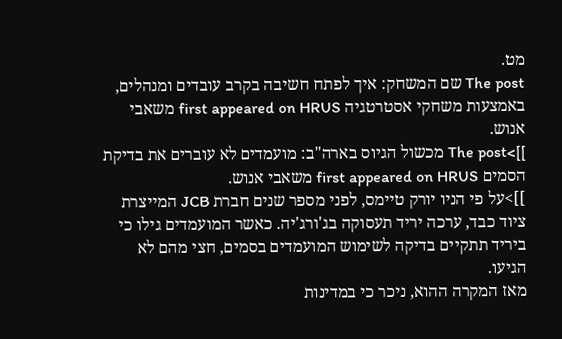מט.
The post שם המשחק: איך לפתח חשיבה בקרב עובדים ומנהלים, באמצעות משחקי אסטרטגיה first appeared on HRUS משאבי אנוש.
]]>The post מכשול הגיוס בארה"ב: מועמדים לא עוברים את בדיקת הסמים first appeared on HRUS משאבי אנוש.
]]>על פי הניו יורק טיימס, לפני מספר שנים חברת JCB המייצרת ציוד כבד, ערכה יריד תעסוקה בג'ורג'יה. כאשר המועמדים גילו כי ביריד תתקיים בדיקה לשימוש המועמדים בסמים, חצי מהם לא הגיעו.
מאז המקרה ההוא, ניכר כי במדינות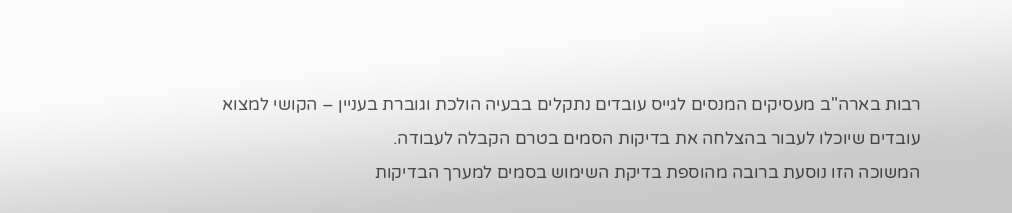רבות בארה"ב מעסיקים המנסים לגייס עובדים נתקלים בבעיה הולכת וגוברת בעניין – הקושי למצוא עובדים שיוכלו לעבור בהצלחה את בדיקות הסמים בטרם הקבלה לעבודה.
המשוכה הזו נוסעת ברובה מהוספת בדיקת השימוש בסמים למערך הבדיקות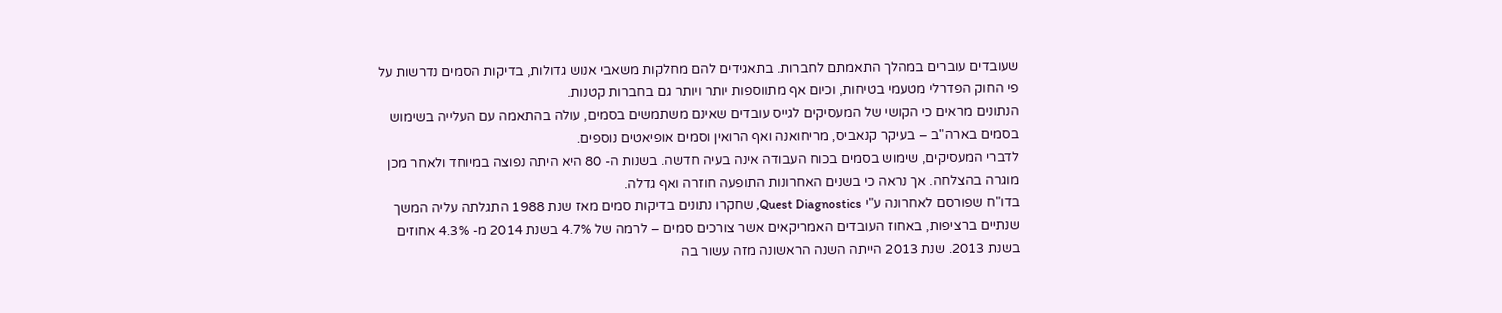שעובדים עוברים במהלך התאמתם לחברות. בתאגידים להם מחלקות משאבי אנוש גדולות, בדיקות הסמים נדרשות על פי החוק הפדרלי מטעמי בטיחות, וכיום אף מתווספות יותר ויותר גם בחברות קטנות.
הנתונים מראים כי הקושי של המעסיקים לגייס עובדים שאינם משתמשים בסמים, עולה בהתאמה עם העלייה בשימוש בסמים בארה"ב – בעיקר קנאביס, מריחואנה ואף הרואין וסמים אופיאטים נוספים.
לדברי המעסיקים, שימוש בסמים בכוח העבודה אינה בעיה חדשה. בשנות ה- 80 היא היתה נפוצה במיוחד ולאחר מכן מוגרה בהצלחה. אך נראה כי בשנים האחרונות התופעה חוזרה ואף גדלה.
בדו"ח שפורסם לאחרונה ע"י Quest Diagnostics, שחקרו נתונים בדיקות סמים מאז שנת 1988 התגלתה עליה המשך שנתיים ברציפות, באחוז העובדים האמריקאים אשר צורכים סמים – לרמה של 4.7% בשנת 2014 מ- 4.3% אחוזים בשנת 2013. שנת 2013 הייתה השנה הראשונה מזה עשור בה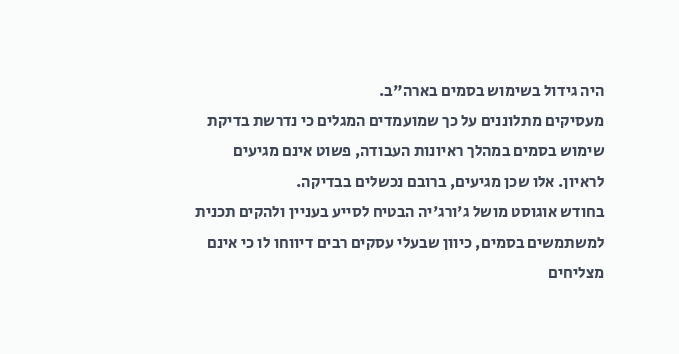היה גידול בשימוש בסמים בארה"ב.
מעסיקים מתלוננים על כך שמועמדים המגלים כי נדרשת בדיקת שימוש בסמים במהלך ראיונות העבודה, פשוט אינם מגיעים לראיון. אלו שכן מגיעים, ברובם נכשלים בבדיקה.
בחודש אוגוסט מושל ג'ורג'יה הבטיח לסייע בעניין ולהקים תכנית למשתמשים בסמים, כיוון שבעלי עסקים רבים דיווחו לו כי אינם מצליחים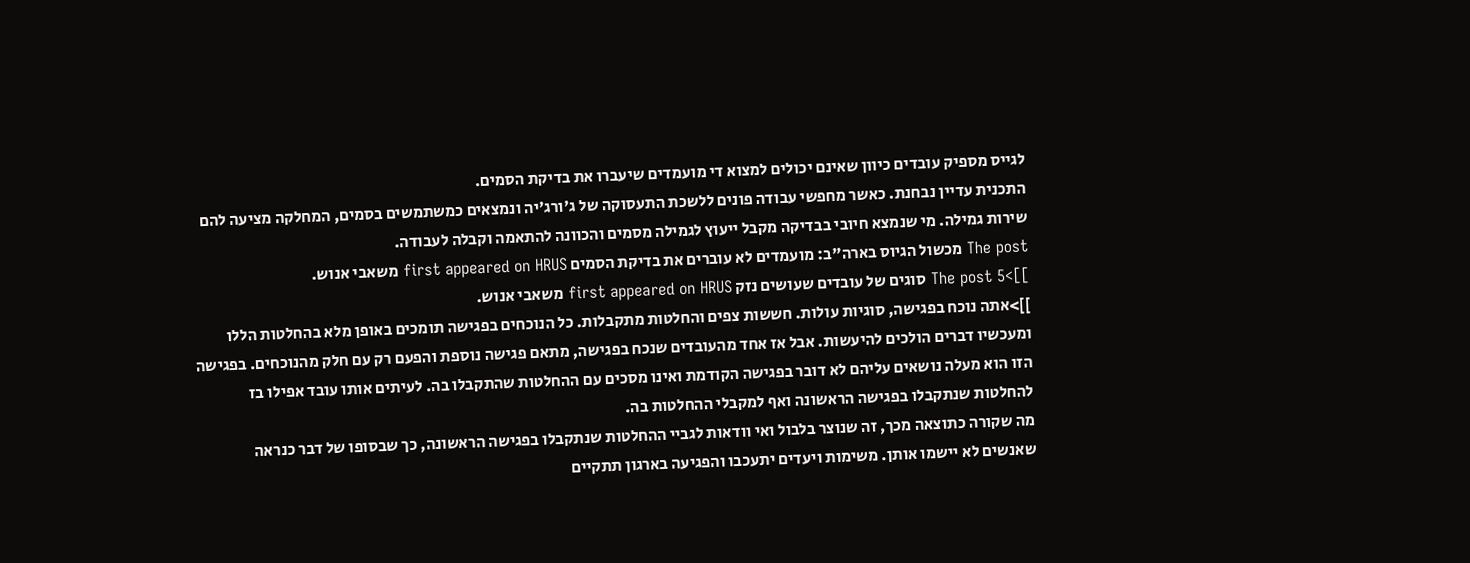לגייס מספיק עובדים כיוון שאינם יכולים למצוא די מועמדים שיעברו את בדיקת הסמים.
התכנית עדיין נבחנת. כאשר מחפשי עבודה פונים ללשכת התעסוקה של ג'ורג'יה ונמצאים כמשתמשים בסמים, המחלקה מציעה להם שירות גמילה. מי שנמצא חיובי בבדיקה מקבל ייעוץ לגמילה מסמים והכוונה להתאמה וקבלה לעבודה.
The post מכשול הגיוס בארה"ב: מועמדים לא עוברים את בדיקת הסמים first appeared on HRUS משאבי אנוש.
]]>The post 5 סוגים של עובדים שעושים נזק first appeared on HRUS משאבי אנוש.
]]>אתה נוכח בפגישה, סוגיות עולות. חששות צפים והחלטות מתקבלות. כל הנוכחים בפגישה תומכים באופן מלא בהחלטות הללו ומעכשיו דברים הולכים להיעשות. אבל אז אחד מהעובדים שנכח בפגישה, מתאם פגישה נוספת והפעם רק עם חלק מהנוכחים. בפגישה הזו הוא מעלה נושאים עליהם לא דובר בפגישה הקודמת ואינו מסכים עם ההחלטות שהתקבלו בה. לעיתים אותו עובד אפילו בז להחלטות שנתקבלו בפגישה הראשונה ואף למקבלי ההחלטות בה.
מה שקורה כתוצאה מכך, זה שנוצר בלבול ואי וודאות לגביי ההחלטות שנתקבלו בפגישה הראשונה, כך שבסופו של דבר כנראה שאנשים לא יישמו אותן. משימות ויעדים יתעכבו והפגיעה בארגון תתקיים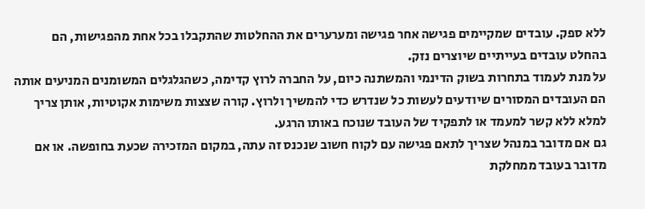ללא ספק. עובדים שמקיימים פגישה אחר פגישה ומערערים את ההחלטות שהתקבלו בכל אחת מהפגישות, הם בהחלט עובדים בעייתיים שיוצרים נזק.
על מנת לעמוד בתחרות בשוק הדינמי והמשתנה כיום, על החברה לרוץ קדימה, כשהגלגלים המשומנים המניעים אותה הם העובדים המסורים שיודעים לעשות כל שנדרש כדי להמשיך ולרוץ. קורה שצצות משימות אקוטיות, אותן צריך למלא ללא קשר למעמד או לתפקיד של העובד שנוכח באותו הרגע.
גם אם מדובר במנהל שצריך לתאם פגישה עם לקוח חשוב שנכנס זה עתה, במקום המזכירה שכעת בחופשה. או אם מדובר בעובד ממחלקת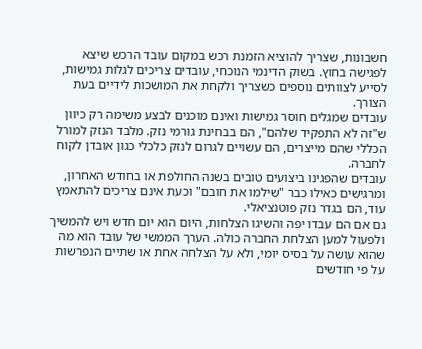חשבונות, שצריך להוציא הזמנת רכש במקום עובד הרכש שיצא לפגישה בחוץ. בשוק הדינמי הנוכחי, עובדים צריכים לגלות גמישות, לסייע לצוותים נוספים כשצריך ולקחת את המושכות לידיים בעת הצורך.
עובדים שמגלים חוסר גמישות ואינם מוכנים לבצע משימה רק כיוון ש"זה לא התפקיד שלהם", הם בבחינת גורמי נזק. מלבד הנזק למורל הכללי שהם מייצרים, הם עשויים לגרום לנזק כלכלי כגון אובדן לקוח לחברה.
עובדים שהפגינו ביצועים טובים בשנה החולפת או בחודש האחרון, ומרגישים כאילו כבר "שילמו את חובם" וכעת אינם צריכים להתאמץ עוד, הם בגדר נזק פוטנציאלי.
גם אם הם עבדו יפה והשיגו הצלחות, היום הוא יום חדש ויש להמשיך ולפעול למען הצלחת החברה כולה. הערך הממשי של עובד הוא מה שהוא עושה על בסיס יומי, ולא על הצלחה אחת או שתיים הנפרשות על פי חודשים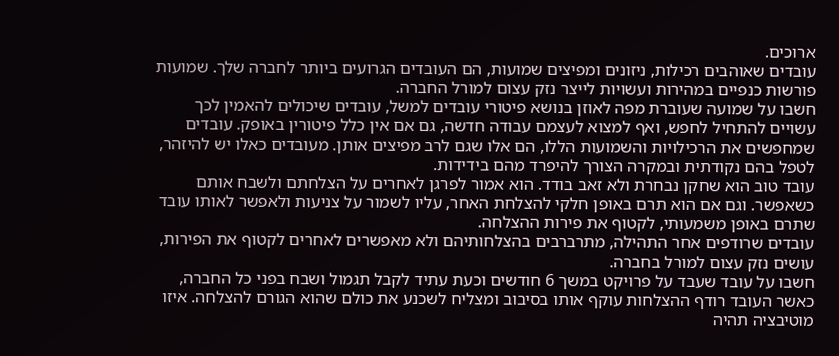ארוכים.
עובדים שאוהבים רכילות, ניזונים ומפיצים שמועות, הם העובדים הגרועים ביותר לחברה שלך. שמועות פורשות כנפיים במהירות ועשויות לייצר נזק עצום למורל החברה.
חשבו על שמועה שעוברת מפה לאוזן בנושא פיטורי עובדים למשל, עובדים שיכולים להאמין לכך עשויים להתחיל לחפש, ואף למצוא לעצמם עבודה חדשה, גם אם אין כלל פיטורין באופק. עובדים שמחפשים את הרכילויות והשמועות הללו, הם אלו שגם לרב מפיצים אותן. מעובדים כאלו יש להיזהר, לטפל בהם נקודתית ובמקרה הצורך להיפרד מהם בידידות.
עובד טוב הוא שחקן נבחרת ולא זאב בודד. הוא אמור לפרגן לאחרים על הצלחתם ולשבח אותם כשאפשר. וגם אם הוא תרם באופן חלקי להצלחת האחר, עליו לשמור על צניעות ולאפשר לאותו עובד שתרם באופן משמעותי, לקטוף את פירות ההצלחה.
עובדים שרודפים אחר התהילה, מתרברבים בהצלחותיהם ולא מאפשרים לאחרים לקטוף את הפירות, עושים נזק עצום למורל בחברה.
חשבו על עובד שעבד על פרויקט במשך 6 חודשים וכעת עתיד לקבל תגמול ושבח בפני כל החברה, כאשר העובד רודף ההצלחות עוקף אותו בסיבוב ומצליח לשכנע את כולם שהוא הגורם להצלחה. איזו מוטיבציה תהיה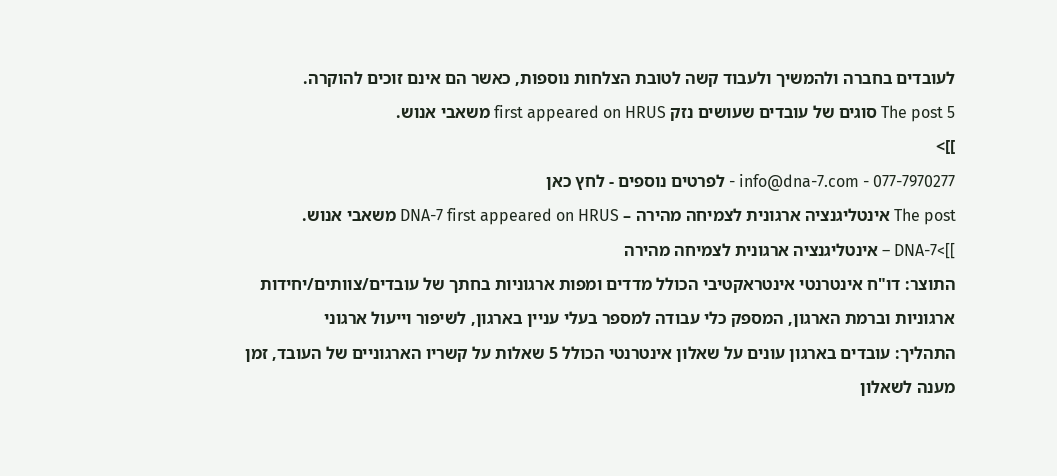לעובדים בחברה ולהמשיך ולעבוד קשה לטובת הצלחות נוספות, כאשר הם אינם זוכים להוקרה.
The post 5 סוגים של עובדים שעושים נזק first appeared on HRUS משאבי אנוש.
]]>
077-7970277 - info@dna-7.com - לפרטים נוספים - לחץ כאן
The post אינטליגנציה ארגונית לצמיחה מהירה – DNA-7 first appeared on HRUS משאבי אנוש.
]]>DNA-7 – אינטליגנציה ארגונית לצמיחה מהירה
התוצר: דו"ח אינטרנטי אינטראקטיבי הכולל מדדים ומפות ארגוניות בחתך של עובדים/צוותים/יחידות ארגוניות וברמת הארגון, המספק כלי עבודה למספר בעלי עניין בארגון, לשיפור וייעול ארגוני
התהליך: עובדים בארגון עונים על שאלון אינטרנטי הכולל 5 שאלות על קשריו הארגוניים של העובד, זמן מענה לשאלון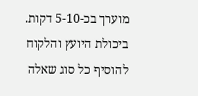מוערך בכ-5-10 דקות.
ביכולת היועץ והלקוח להוסיף כל סוג שאלה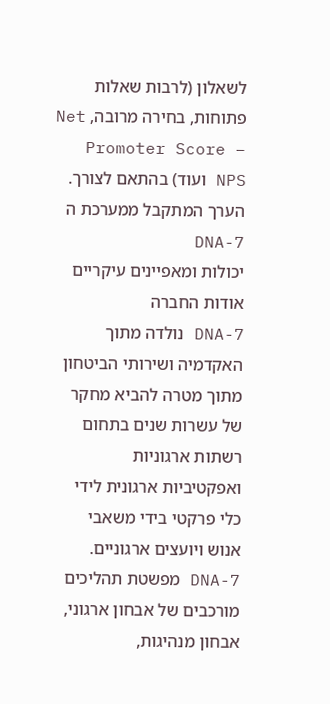לשאלון (לרבות שאלות פתוחות, בחירה מרובה, Net Promoter Score – NPS ועוד) בהתאם לצורך.
הערך המתקבל ממערכת ה DNA-7
יכולות ומאפיינים עיקריים
אודות החברה
DNA-7 נולדה מתוך האקדמיה ושירותי הביטחון מתוך מטרה להביא מחקר של עשרות שנים בתחום רשתות ארגוניות ואפקטיביות ארגונית לידי כלי פרקטי בידי משאבי אנוש ויועצים ארגוניים.
DNA-7 מפשטת תהליכים מורכבים של אבחון ארגוני, אבחון מנהיגות,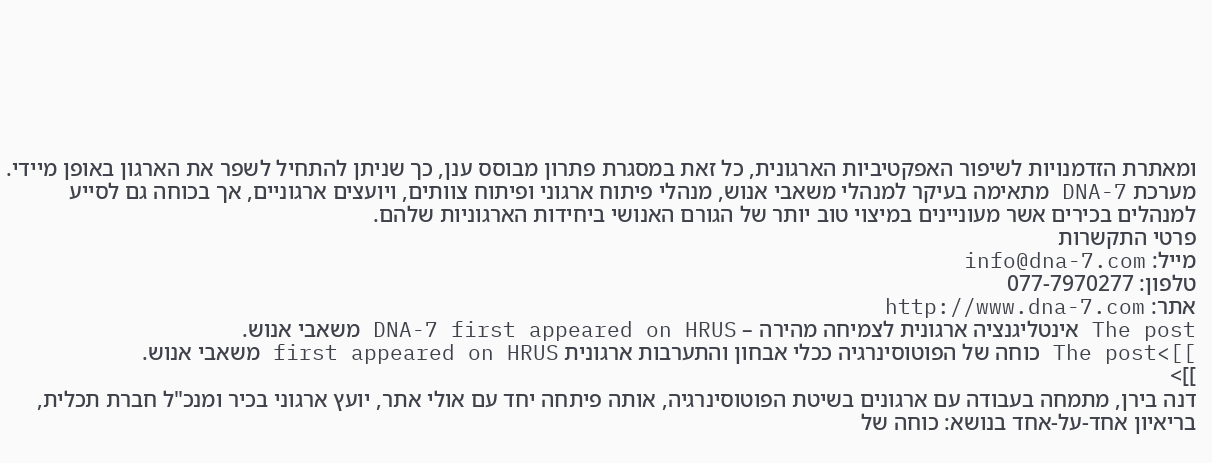ומאתרת הזדמנויות לשיפור האפקטיביות הארגונית, כל זאת במסגרת פתרון מבוסס ענן, כך שניתן להתחיל לשפר את הארגון באופן מיידי.
מערכת DNA-7 מתאימה בעיקר למנהלי משאבי אנוש, מנהלי פיתוח ארגוני ופיתוח צוותים, ויועצים ארגוניים, אך בכוחה גם לסייע למנהלים בכירים אשר מעוניינים במיצוי טוב יותר של הגורם האנושי ביחידות הארגוניות שלהם.
פרטי התקשרות
מייל: info@dna-7.com
טלפון: 077-7970277
אתר: http://www.dna-7.com
The post אינטליגנציה ארגונית לצמיחה מהירה – DNA-7 first appeared on HRUS משאבי אנוש.
]]>The post כוחה של הפוטוסינרגיה ככלי אבחון והתערבות ארגונית first appeared on HRUS משאבי אנוש.
]]>
דנה בירן, מתמחה בעבודה עם ארגונים בשיטת הפוטוסינרגיה, אותה פיתחה יחד עם אולי אתר, יועץ ארגוני בכיר ומנכ"ל חברת תכלית, בריאיון אחד-על-אחד בנושא: כוחה של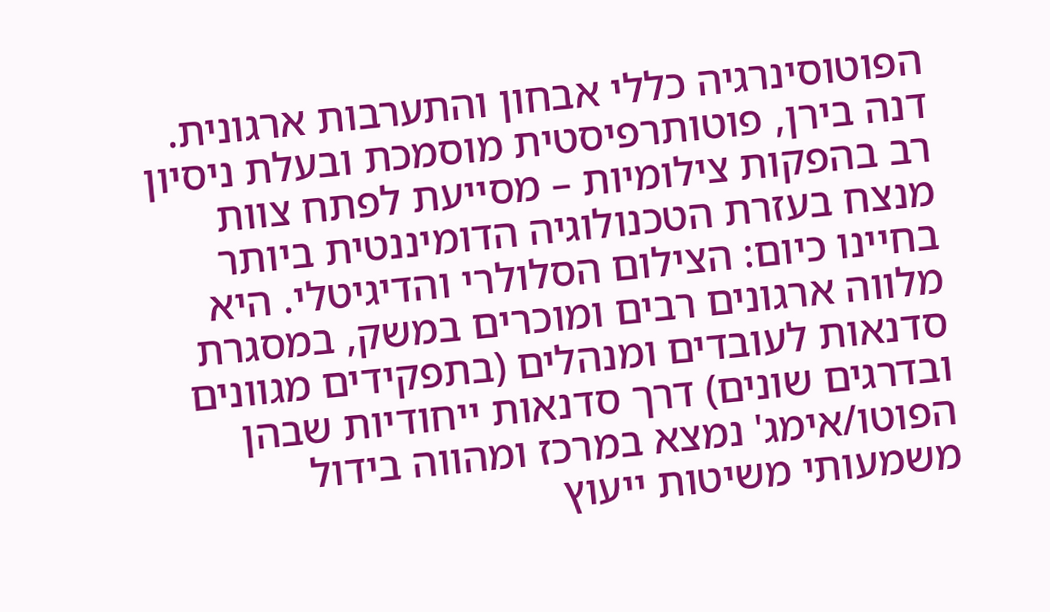הפוטוסינרגיה כללי אבחון והתערבות ארגונית.
דנה בירן, פוטותרפיסטית מוסמכת ובעלת ניסיון רב בהפקות צילומיות – מסייעת לפתח צוות מנצח בעזרת הטכנולוגיה הדומיננטית ביותר בחיינו כיום: הצילום הסלולרי והדיגיטלי. היא מלווה ארגונים רבים ומוכרים במשק, במסגרת סדנאות לעובדים ומנהלים (בתפקידים מגוונים ובדרגים שונים) דרך סדנאות ייחודיות שבהן הפוטו/אימג' נמצא במרכז ומהווה בידול משמעותי משיטות ייעוץ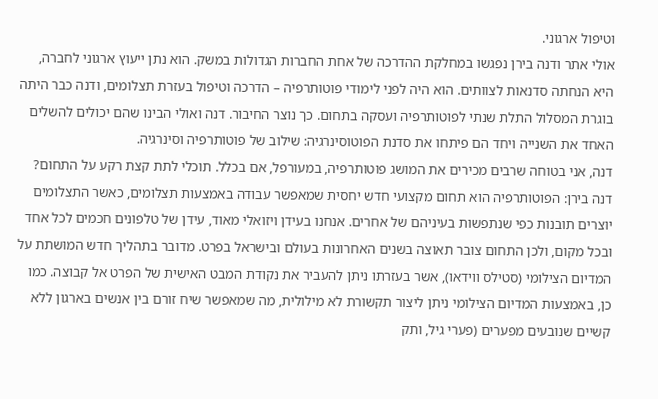וטיפול ארגוני.
אולי אתר ודנה בירן נפגשו במחלקת ההדרכה של אחת החברות הגדולות במשק. הוא נתן ייעוץ ארגוני לחברה, היא הנחתה סדנאות לצוותים. הוא היה לפני לימודי פוטותרפיה – הדרכה וטיפול בעזרת תצלומים, ודנה כבר היתה בוגרת המסלול התלת שנתי לפוטותרפיה ועסקה בתחום. כך נוצר החיבור. דנה ואולי הבינו שהם יכולים להשלים האחד את השנייה ויחד הם פיתחו את סדנת הפוטוסינרגיה: שילוב של פוטותרפיה וסינרגיה.
דנה, אני בטוחה שרבים מכירים את המושג פוטותרפיה, במעורפל, אם בכלל. תוכלי לתת קצת רקע על התחום?
דנה בירן: הפוטותרפיה הוא תחום מקצועי חדש יחסית שמאפשר עבודה באמצעות תצלומים, כאשר התצלומים יוצרים תובנות כפי שנתפשות בעיניהם של אחרים. אנחנו בעידן ויזואלי מאוד, עידן של טלפונים חכמים לכל אחד ובכל מקום, ולכן התחום צובר תאוצה בשנים האחרונות בעולם ובישראל בפרט. מדובר בתהליך חדש המושתת על המדיום הצילומי (סטילס ווידאו), אשר בעזרתו ניתן להעביר את נקודת המבט האישית של הפרט אל קבוצה. כמו כן, באמצעות המדיום הצילומי ניתן ליצור תקשורת לא מילולית, מה שמאפשר שיח זורם בין אנשים בארגון ללא קשיים שנובעים מפערים (פערי גיל, ותק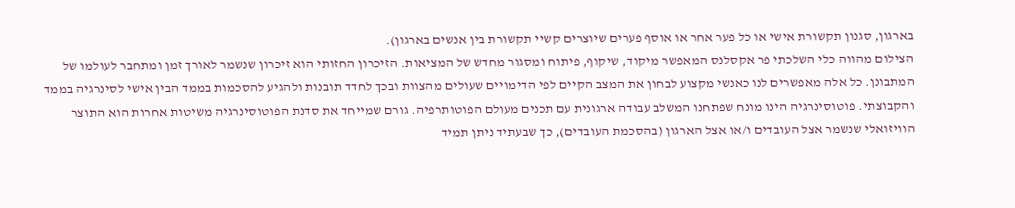בארגון, סגנון תקשורת אישי או כל פער אחר או אוסף פערים שיוצרים קשיי תקשורת בין אנשים בארגון).
הצילום מהווה כלי השלכתי פר אקסלנס המאפשר מיקוד, שיקוף, פיתוח ומסגור מחדש של המציאות. הזיכרון החזותי הוא זיכרון שנשמר לאורך זמן ומתחבר לעולמו של המתבונן. כל אלה מאפשרים לנו כאנשי מקצוע לבחון את המצב הקיים לפי הדימויים שעולים מהצוות ובכך לחדד תובנות ולהגיע להסכמות בממד הבין אישי לסינרגיה בממד והקבוצתי. פוטוסינרגיה הינו מונח שפתחנו המשלב עבודה ארגונית עם תכנים מעולם הפוטותרפיה. גורם שמייחד את סדנת הפוטוסינרגיה משיטות אחרות הוא התוצר הוויזואלי שנשמר אצל העובדים ו/או אצל הארגון (בהסכמת העובדים), כך שבעתיד ניתן תמיד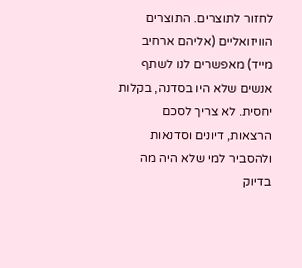לחזור לתוצרים. התוצרים הוויזואליים (אליהם ארחיב מייד) מאפשרים לנו לשתף אנשים שלא היו בסדנה, בקלות יחסית. לא צריך לסכם הרצאות, דיונים וסדנאות ולהסביר למי שלא היה מה בדיוק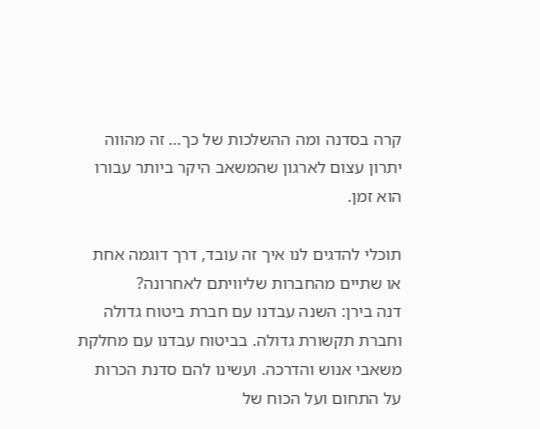קרה בסדנה ומה ההשלכות של כך… זה מהווה יתרון עצום לארגון שהמשאב היקר ביותר עבורו הוא זמן.

תוכלי להדגים לנו איך זה עובד, דרך דוגמה אחת או שתיים מהחברות שליוויתם לאחרונה?
דנה בירן: השנה עבדנו עם חברת ביטוח גדולה וחברת תקשורת גדולה. בביטוח עבדנו עם מחלקת משאבי אנוש והדרכה. ועשינו להם סדנת הכרות על התחום ועל הכוח של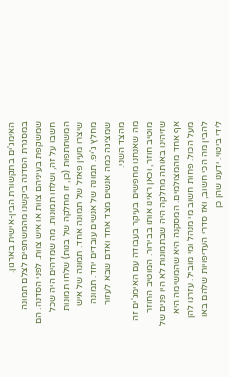האימג'ים בתקשורת הבין-אישית בארגון.
במסגרת הסדנה ביקשנו מהמשתפים לצלם תמונה שמשקפת בעיניהם צוות או איש צוות. לפני הסדנה. הם חשבו על זה, ושלחו תמונות. מה שמדהים היה שכל המשתתפות (כן, זו מחלקה של בנות) שלחו תמונות שיצרו מעין פאזל של תמונה אחד. תמונה של איש מחלץ ג'יפ. תמונה של אנשים עובדים יחד. תמונה שמציגה כמה אנשים מצד אחד ואדם שבא לעזור מהצד השני.
מה שאנחנו מחפשים בעיקר בעבודה עם האימג'ים זה מוטיב חוזר, וכאן ראינו אותו בבירור. המוטיב החוזר שזיהינו באותה מחלקה היה שבתמונות לא היו פנים של אף אחד מהמצולמים. המסקנה היא שהמשימה היא מעל הכול. פחות חשוב מי מנהל ומי מוביל. עזרנו להן להבין מה הכי חשוב, ואז סדרי העדיפויות שלהם באו לידי ביטוי. ידענו שהן כן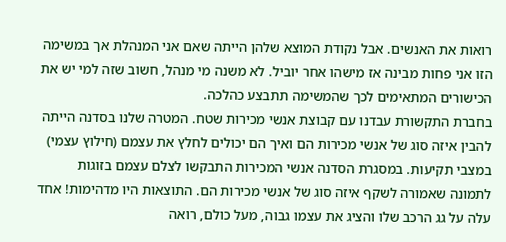רואות את האנשים. אבל נקודת המוצא שלהן הייתה שאם אני המנהלת אך במשימה הזו אני פחות מבינה אז מישהו אחר יוביל. לא משנה מי מנהל, חשוב שזה למי יש את הכישורים המתאימים לכך שהמשימה תתבצע כהלכה.
בחברת התקשורת עבדנו עם קבוצת אנשי מכירות שטח. המטרה שלנו בסדנה הייתה להבין איזה סוג של אנשי מכירות הם ואיך הם יכולים לחלץ את עצמם (חילוץ עצמי) במצבי תקיעות. במסגרת הסדנה אנשי המכירות התבקשו לצלם עצמם בזוגות לתמונה שאמורה לשקף איזה סוג של אנשי מכירות הם. התוצאות היו מדהימות! אחד עלה על גג הרכב שלו והציג את עצמו גבוה, מעל כולם, רואה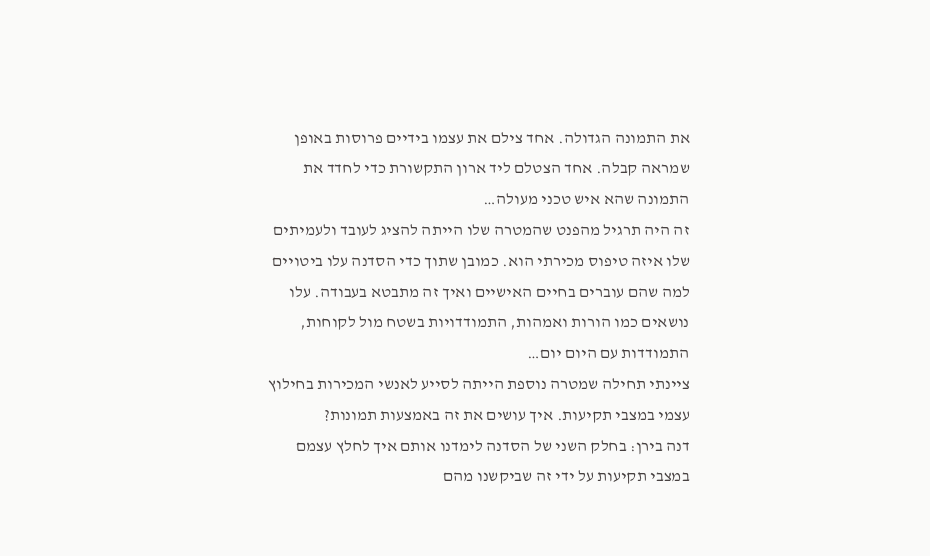את התמונה הגדולה. אחד צילם את עצמו בידיים פרוסות באופן שמראה קבלה. אחד הצטלם ליד ארון התקשורת כדי לחדד את התמונה שהא איש טכני מעולה…
זה היה תרגיל מהפנט שהמטרה שלו הייתה להציג לעובד ולעמיתים שלו איזה טיפוס מכירתי הוא. כמובן שתוך כדי הסדנה עלו ביטויים למה שהם עוברים בחיים האישיים ואיך זה מתבטא בעבודה. עלו נושאים כמו הורות ואמהות, התמודדויות בשטח מול לקוחות, התמודדות עם היום יום…
ציינתי תחילה שמטרה נוספת הייתה לסייע לאנשי המכירות בחילוץ עצמי במצבי תקיעות. איך עושים את זה באמצעות תמונות?
דנה בירן: בחלק השני של הסדנה לימדנו אותם איך לחלץ עצמם במצבי תקיעות על ידי זה שביקשנו מהם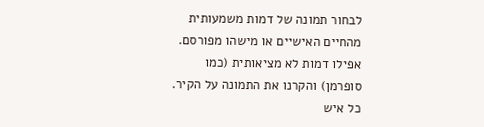לבחור תמונה של דמות משמעותית מהחיים האישיים או מישהו מפורסם. אפילו דמות לא מציאותית (כמו סופרמן) והקרנו את התמונה על הקיר. כל איש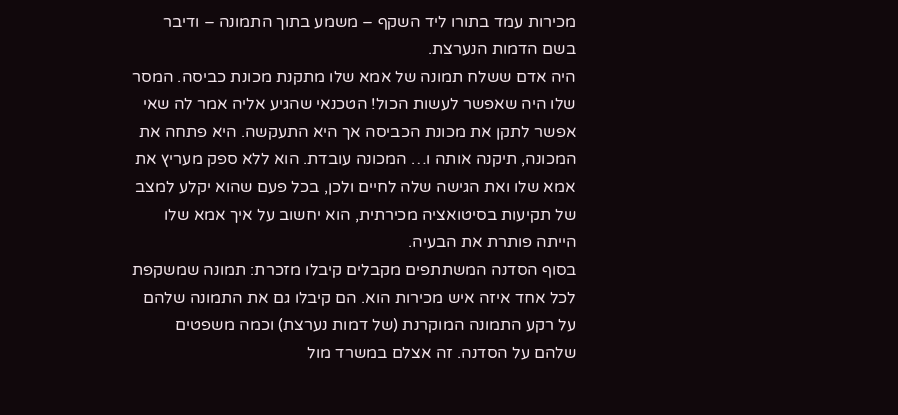מכירות עמד בתורו ליד השקף – משמע בתוך התמונה – ודיבר בשם הדמות הנערצת.
היה אדם ששלח תמונה של אמא שלו מתקנת מכונת כביסה. המסר שלו היה שאפשר לעשות הכול! הטכנאי שהגיע אליה אמר לה שאי אפשר לתקן את מכונת הכביסה אך היא התעקשה. היא פתחה את המכונה, תיקנה אותה ו… המכונה עובדת. הוא ללא ספק מעריץ את אמא שלו ואת הגישה שלה לחיים ולכן, בכל פעם שהוא יקלע למצב של תקיעות בסיטואציה מכירתית, הוא יחשוב על איך אמא שלו הייתה פותרת את הבעיה.
בסוף הסדנה המשתתפים מקבלים קיבלו מזכרת: תמונה שמשקפת לכל אחד איזה איש מכירות הוא. הם קיבלו גם את התמונה שלהם על רקע התמונה המוקרנת (של דמות נערצת) וכמה משפטים שלהם על הסדנה. זה אצלם במשרד מול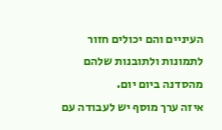העיניים והם יכולים חזור לתמונות ולתובנות שלהם מהסדנה ביום יום.
איזה ערך מוסף יש לעבודה עם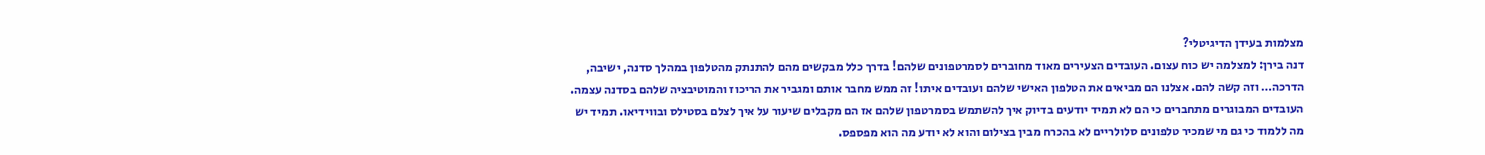מצלמות בעידן הדיגיטלי?
דנה בירן: למצלמה יש כוח עצום. העובדים הצעירים מאוד מחוברים לסמרטפונים שלהם! בדרך כלל מבקשים מהם להתנתק מהטלפון במהלך סדנה, ישיבה, הדרכה… וזה קשה להם. אצלנו הם מביאים את הטלפון האישי שלהם ועובדים איתו! זה ממש מחבר אותם ומגביר את הריכוז והמוטיבציה שלהם בסדנה עצמה.
העובדים המבוגרים מתחברים כי הם לא תמיד יודעים בדיוק איך להשתמש בסמרטפון שלהם אז הם מקבלים שיעור על איך לצלם בסטילס ובווידיאו. תמיד יש מה ללמוד כי גם מי שמכיר טלפונים סלולריים לא בהכרח מבין בצילום והוא לא יודע מה הוא מפספס.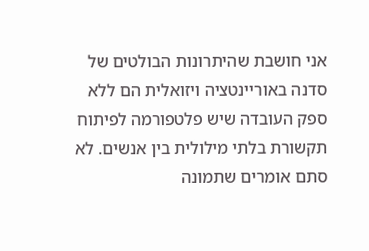אני חושבת שהיתרונות הבולטים של סדנה באוריינטציה ויזואלית הם ללא ספק העובדה שיש פלטפורמה לפיתוח תקשורת בלתי מילולית בין אנשים. לא סתם אומרים שתמונה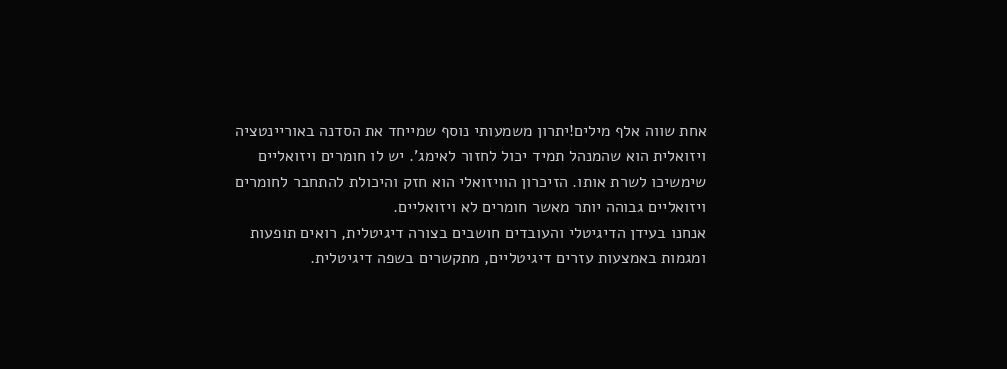אחת שווה אלף מילים!יתרון משמעותי נוסף שמייחד את הסדנה באוריינטציה ויזואלית הוא שהמנהל תמיד יכול לחזור לאימג'. יש לו חומרים ויזואליים שימשיכו לשרת אותו. הזיכרון הוויזואלי הוא חזק והיכולת להתחבר לחומרים ויזואליים גבוהה יותר מאשר חומרים לא ויזואליים.
אנחנו בעידן הדיגיטלי והעובדים חושבים בצורה דיגיטלית, רואים תופעות ומגמות באמצעות עזרים דיגיטליים, מתקשרים בשפה דיגיטלית.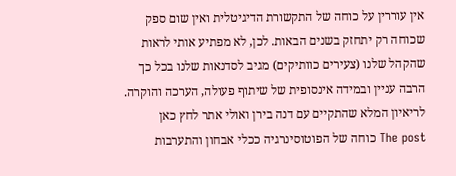אין עוררין על כוחה של התקשורת הדיגיטלית ואין שום ספק שכוחה רק יתחזק בשנים הבאות. לכן, לא מפתיע אותי לראות שהקהל שלנו (צעירים כוותיקים) מגיב לסדנאות שלנו בכל כך הרבה עניין ובמידה אינסופית של שיתוף פעולה, הערכה והוקרה.
לריאיון המלא שהתקיים עם דנה בירן ואולי אתר לחץ כאן
The post כוחה של הפוטוסינרגיה ככלי אבחון והתערבות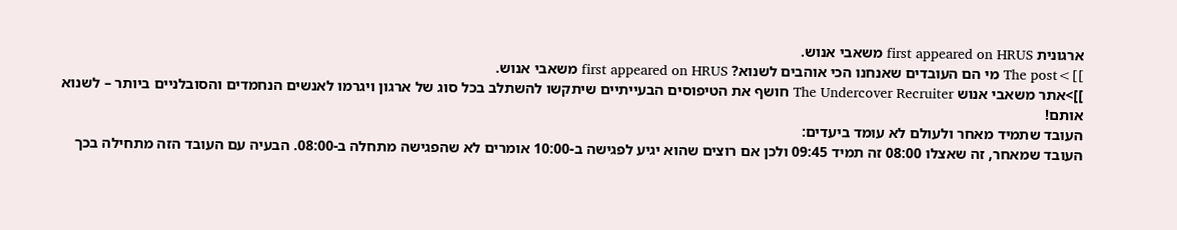ארגונית first appeared on HRUS משאבי אנוש.
]]>The post מי הם העובדים שאנחנו הכי אוהבים לשנוא? first appeared on HRUS משאבי אנוש.
]]>אתר משאבי אנוש The Undercover Recruiter חושף את הטיפוסים הבעייתיים שיתקשו להשתלב בכל סוג של ארגון ויגרמו לאנשים הנחמדים והסובלניים ביותר – לשנוא אותם!
העובד שתמיד מאחר ולעולם לא עומד ביעדים:
העובד שמאחר, זה שאצלו 08:00 זה תמיד 09:45 ולכן אם רוצים שהוא יגיע לפגישה ב-10:00 אומרים לא שהפגישה מתחלה ב-08:00. הבעיה עם העובד הזה מתחילה בכך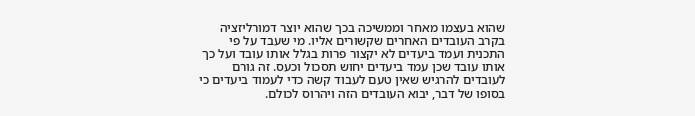שהוא בעצמו מאחר וממשיכה בכך שהוא יוצר דמורליזציה בקרב העובדים האחרים שקשורים אליו. מי שעבד על פי התכנית ועמד ביעדים לא יקצור פרות בגלל אותו עובד ועל כך אותו עובד שכן עמד ביעדים יחוש תסכול וכעס. זה גורם לעובדים להרגיש שאין טעם לעבוד קשה כדי לעמוד ביעדים כי בסופו של דבר, יבוא העובדים הזה ויהרוס לכולם.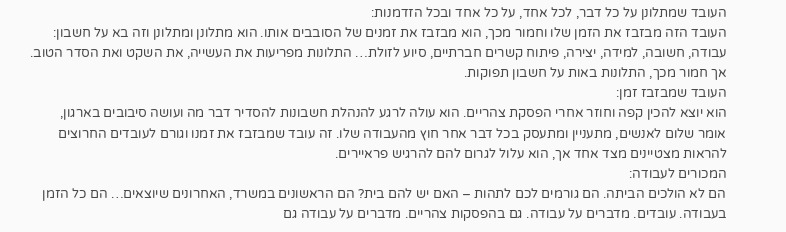העובד שמתלונן על כל דבר, לכל אחד, על כל אחד ובכל הזדמנות:
העובד הזה מבזבז את הזמן שלו וחמור מכך, הוא מבזבז את זמנים של הסובבים אותו. הוא מתלונן ומתלונן וזה בא על חשבון: עבודה, חשובה, למידה, יצירה, פיתוח קשרים חברתיים, סיוע לזולת… התלונות מפריעות את העשייה, את השקט ואת הסדר הטוב. אך חמור מכך, התלונות באות על חשבון תפוקות.
העובד שמבזבז זמן:
הוא יוצא להכין קפה וחוזר אחרי הפסקת צהריים. הוא עולה לרגע להנהלת חשבונות להסדיר דבר מה ועושה סיבובים בארגון, אומר שלום לאנשים, מתעניין ומתעסק בכל דבר אחר חוץ מהעבודה שלו. זה עובד שמבזבז את זמנו וגורם לעובדים החרוצים להראות מצטיינים מצד אחד אך, הוא עלול לגרום להם להרגיש פראיירים.
המכורים לעבודה:
הם לא הולכים הביתה. הם גורמים לכם לתהות – האם יש להם בית? הם הראשונים במשרד, האחרונים שיוצאים… הם כל הזמן בעבודה. עובדים. מדברים על עבודה. גם בהפסקות צהריים. מדברים על עבודה גם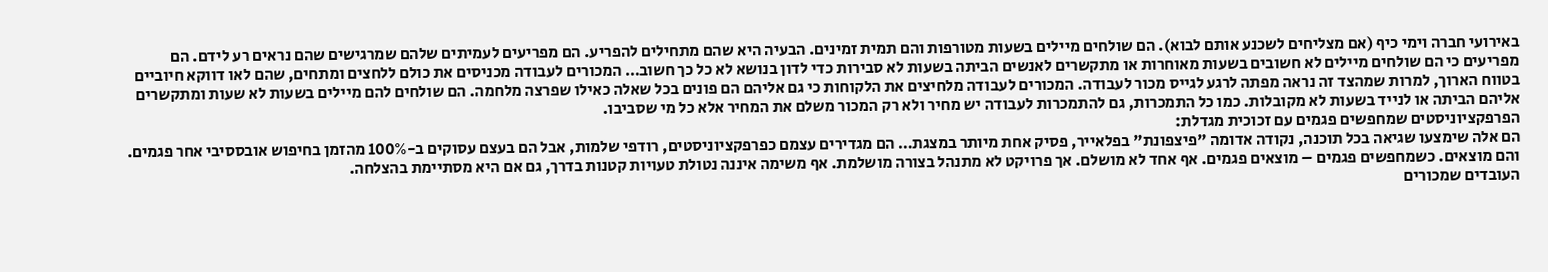באירועי חברה וימי כיף (אם מצליחים לשכנע אותם לבוא). הם שולחים מיילים בשעות מטורפות והם תמית זמינים. הבעיה היא שהם מתחילים להפריע. הם מפריעים לעמיתים שלהם שמרגישים שהם נראים רע לידם. הם מפריעים כי הם שולחים מיילים לא חשובים בשעות מאוחרות או מתקשרים לאנשים הביתה בשעות לא סבירות כדי לדון בנושא לא כל כך חשוב… המכורים לעבודה מכניסים את כולם ללחצים ומתחים, שהם לאו דווקא חיוביים בטווח הארוך, למרות שמהצד זה נראה מפתה לרגע לגייס מכור לעבודה. המכורים לעבודה מלחיצים את הלקוחות כי גם אליהם הם פונים בכל שאלה כאילו שפרצה מלחמה. הם שולחים להם מיילים בשעות לא שעות ומתקשרים אליהם הביתה או לנייד בשעות לא מקובלות. כמו כל התמכרות, גם להתמכרות לעבודה יש מחיר ולא רק המכור משלם את המחיר אלא כל מי שסביבו.
הפרפקציוניסטים שמחפשים פגמים עם זכוכית מגדלת:
הם אלה שימצעו שגיאה בכל תוכנה, נקודה אדומה "פיצפונת" בפלאייר, פסיק אחת מיותר במצגת… הם מגדירים עצמם כפרפקציוניסטים, רודפי שלמות, אבל הם בעצם עסוקים ב-100% מהזמן בחיפוש אובססיבי אחר פגמים. והם מוצאים. כשמחפשים פגמים – מוצאים פגמים. אף אחד לא מושלם. אך פרויקט לא מתנהל בצורה מושלמת. אף משימה איננה נטולת טעויות קטנות בדרך, גם אם היא מסתיימת בהצלחה.
העובדים שמכורים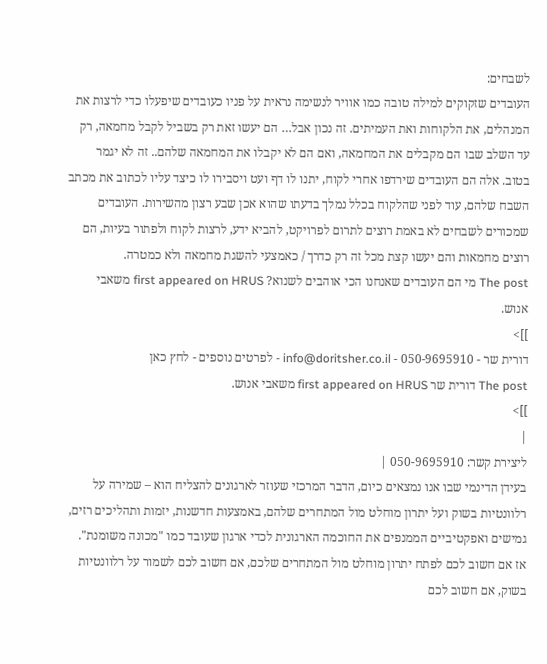לשבחים:
העובדים שזקוקים למילה טובה כמו אוויר לנשימה נראית על פניו כעובדים שיפעלו כדי לרצות את המנהלים, את הלקוחות ואת העמיתים. זה נכון אבל… הם יעשו זאת רק בשביל לקבל מחמאה, רק עד השלב שבו הם מקבלים את המחמאה, ואם הם לא יקבלו את המחמאה שלהם.. זה לא יגמר בטוב. אלה הם העובדים שירדפו אחרי לקוח, יתנו לו דף ועט ויסבירו לו כיצד עליו לכתוב את מכתב השבח שלהם, עוד לפני שהלקוח בכלל נמלך בדעתו שהוא אכן שבע רצון מהשירות. העובדים שמכורים לשבחים לא באמת רוצים לתרום לפרויקט, להביא ידע, לרצות לקוח ולפתור בעיות, הם רוצים מחמאות והם יעשו קצת מכל זה רק כדרך / כאמצעי להשגת מחמאה ולא כמטרה.
The post מי הם העובדים שאנחנו הכי אוהבים לשנוא? first appeared on HRUS משאבי אנוש.
]]>
דורית שר - 050-9695910 - info@doritsher.co.il - לפרטים נוספים - לחץ כאן
The post דורית שר first appeared on HRUS משאבי אנוש.
]]>
|
ליצירת קשר: 050-9695910 |
בעידן הדינמי שבו אנו נמצאים כיום, הדבר המרכזי שעוזר לארגונים להצליח הוא – שמירה על רלוונטיות בשוק ועל יתרון מוחלט מול המתחרים שלהם, באמצעות חדשנות, יזמות ותהליכים רזים, גמישים ואפקטיביים הממנפים את החוכמה הארגונית לכדי ארגון שעובד כמו "מכונה משומנת".
אז אם חשוב לכם לפתח יתרון מוחלט מול המתחרים שלכם, אם חשוב לכם לשמור על רלוונטיות בשוק, אם חשוב לכם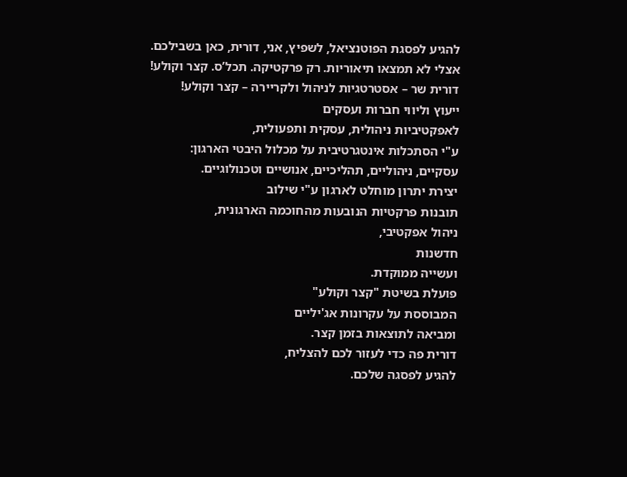להגיע לפסגת הפוטנציאל, לשפיץ, אני, דורית, כאן בשבילכם.
אצלי לא תמצאו תיאוריות. רק פרקטיקה. תכל’ס. קצר וקולע!
דורית שר – אסטרטגיות לניהול ולקריירה – קצר וקולע!
ייעוץ וליווי חברות ועסקים
לאפקטיביות ניהולית, עסקית ותפעולית,
ע"י הסתכלות אינטגרטיבית על מכלול היבטי הארגון:
עסקיים, ניהוליים, תהליכיים, אנושיים וטכנולוגיים.
יצירת יתרון מוחלט לארגון ע"י שילוב
תובנות פרקטיות הנובעות מהחוכמה הארגונית,
ניהול אפקטיבי,
חדשנות
ועשייה ממוקדת.
פועלת בשיטת "קצר וקולע"
המבוססת על עקרונות אג'יליים
ומביאה לתוצאות בזמן קצר.
דורית פה כדי לעזור לכם להצליח,
להגיע לפסגה שלכם.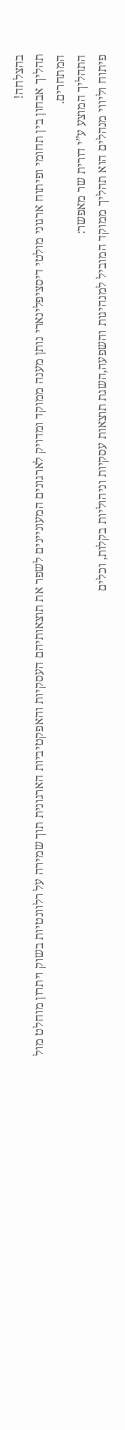בהצלחה!
תהליך אבחון בין תחומי ופיתוח ארגוני מולטי דיסציפלינארי נותן מענה ממוקד ומדויק לארגונים המעוניינים לשפר את תוצאותיהם העסקיות והאפקטיביות הארגונית תוך שמירה על רלוונטיות בשוק ויתרון מוחלט מול המתחרים.
התהליך המוצע ע”י דורית שר מאפשר:
פיתוח וליווי מנהלים הוא תהליך ממוקד המוביל למנהיגות והשפעה,השגת תוצאות עסקיות וניהוליות בקלות, וכלים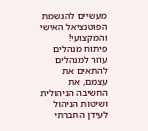מעשיים להגשמת הפוטנציאל האישי והמקצועי!
פיתוח מנהלים עוזר למנהלים להתאים את עצמם, את החשיבה הניהולית ושיטות הניהול לעידן החברתי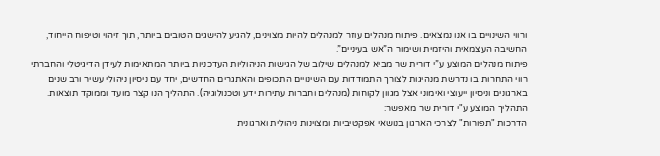ורווי השינויים בו אנו נמצאים. פיתוח מנהלים עוזר למנהלים להיות מצוינים, להגיע להישגים הטובים ביותר, תוך זיהוי וטיפוח הייחוד, החשיבה העצמאית והיזמית ושימור ה”אש בעיניים”.
פיתוח מנהלים המוצע ע”י דורית שר מביא למנהלים שילוב של הגישות הניהוליות העדכניות ביותר המתאימות לעידן הדיגיטלי והחברתי רווי התחרות בו נדרשת מנהיגות לצורך התמודדות עם השינויים התכופים והאתגרים החדשים, יחד עם ניסיון ניהולי עשיר ורב שנים בארגונים וניסיון ייעוצי ואימוני אצל מגוון לקוחות (מנהלים וחברות עתירות ידע וטכנולוגיה). התהליך הנו קצר מועד וממוקד תוצאות.
התהליך המוצע ע"י דורית שר מאפשר:
הדרכות "תפורות" לצרכי הארגון בנושאי אפקטיביות ומצוינות ניהולית וארגונית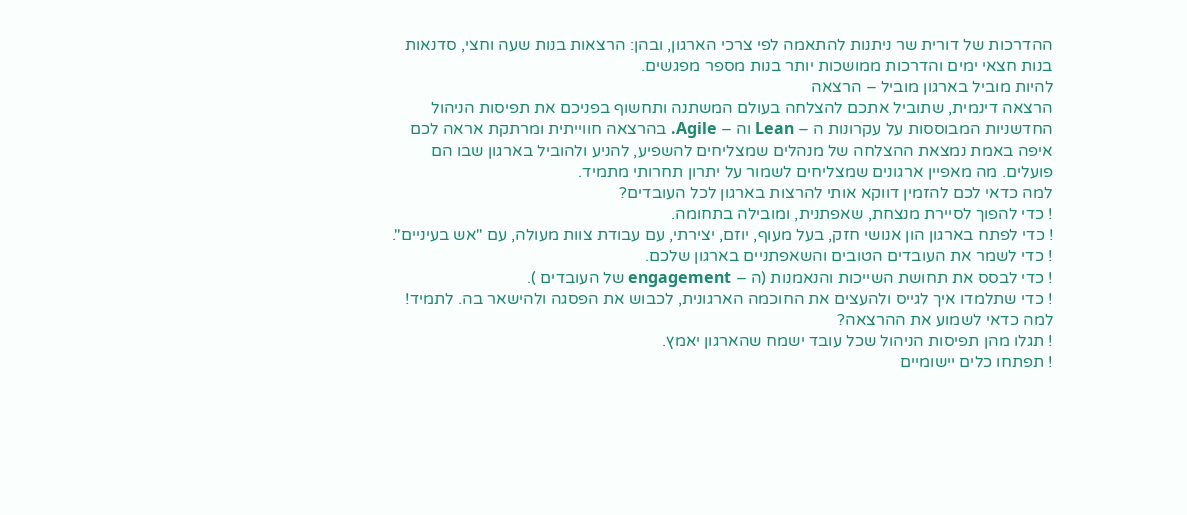ההדרכות של דורית שר ניתנות להתאמה לפי צרכי הארגון, ובהן: הרצאות בנות שעה וחצי, סדנאות בנות חצאי ימים והדרכות ממושכות יותר בנות מספר מפגשים.
להיות מוביל בארגון מוביל – הרצאה
הרצאה דינמית, שתוביל אתכם להצלחה בעולם המשתנה ותחשוף בפניכם את תפיסות הניהול החדשניות המבוססות על עקרונות ה – Lean וה – Agile. בהרצאה חווייתית ומרתקת אראה לכם איפה באמת נמצאת ההצלחה של מנהלים שמצליחים להשפיע, להניע ולהוביל בארגון שבו הם פועלים. מה מאפיין ארגונים שמצליחים לשמור על יתרון תחרותי מתמיד.
למה כדאי לכם להזמין דווקא אותי להרצות בארגון לכל העובדים?
! כדי להפוך לסיירת מנצחת, שאפתנית, ומובילה בתחומה.
! כדי לפתח בארגון הון אנושי חזק, בעל מעוף, יוזם, יצירתי, עם עבודת צוות מעולה, עם "אש בעיניים".
! כדי לשמר את העובדים הטובים והשאפתניים בארגון שלכם.
! כדי לבסס את תחושת השייכות והנאמנות (ה – engagement של העובדים ).
! כדי שתלמדו איך לגייס ולהעצים את החוכמה הארגונית, לכבוש את הפסגה ולהישאר בה. לתמיד!
למה כדאי לשמוע את ההרצאה?
! תגלו מהן תפיסות הניהול שכל עובד ישמח שהארגון יאמץ.
! תפתחו כלים יישומיים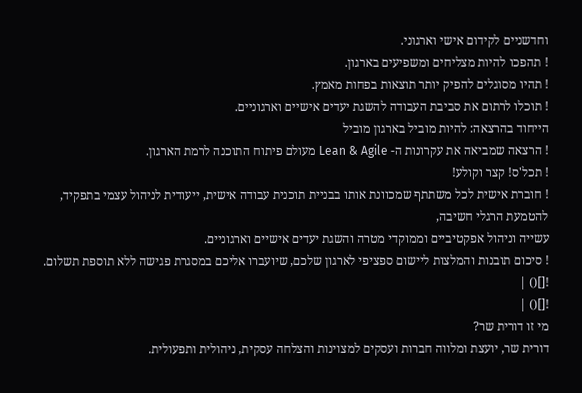וחדשניים לקידום אישי וארגוני.
! תהפכו להיות מצליחים ומשפיעים בארגון.
! תהיו מסוגלים להפיק יותר תוצאות בפחות מאמץ.
! תוכלו לרתום את סביבת העבודה להשגת יעדים אישיים וארגוניים.
הייחוד בהרצאה: להיות מוביל בארגון מוביל
! הרצאה שמביאה את עקרונות ה- Lean & Agile מעולם פיתוח התוכנה לרמת הארגון.
! תכל'ס! קצר וקולע!
! חוברת אישית לכל משתתף שמכוונת אותו בבניית תוכנית עבודה אישית, ייעודית לניהול עצמי בתפקיד, להטמעת הרגלי חשיבה,
עשייה וניהול אפקטיביים וממוקדי מטרה והשגת יעדים אישיים וארגוניים.
! סיכום תובנות והמלצות ליישום ספציפי לארגון שלכם, שיועברו אליכם במסגרת פגישה ללא תוספת תשלום.
![]() |
![]() |
מי זו דורית שר?
דורית שר, יועצת ומלווה חברות ועסקים למצוינות והצלחה עסקית, ניהולית ותפעולית.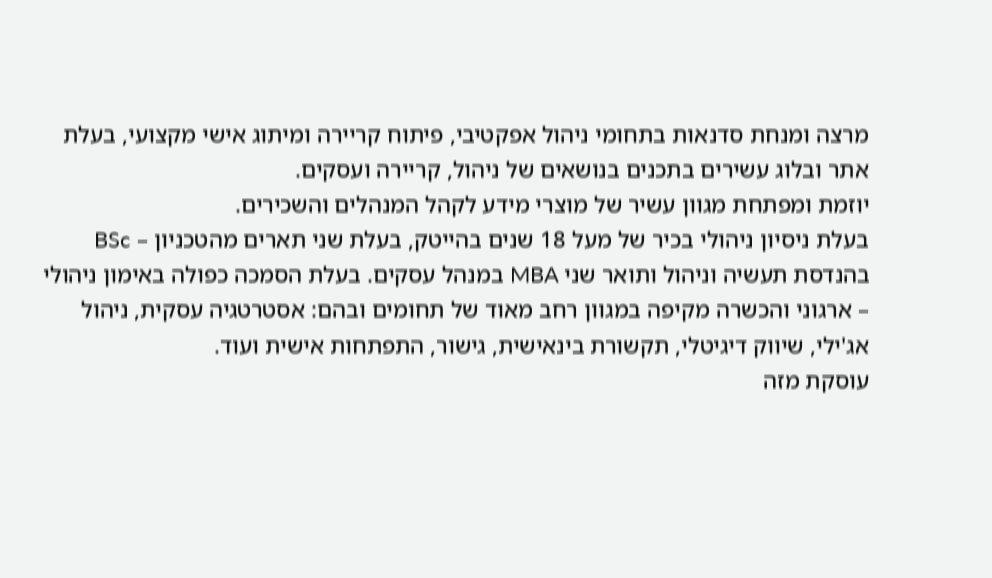מרצה ומנחת סדנאות בתחומי ניהול אפקטיבי, פיתוח קריירה ומיתוג אישי מקצועי, בעלת אתר ובלוג עשירים בתכנים בנושאים של ניהול, קריירה ועסקים.
יוזמת ומפתחת מגוון עשיר של מוצרי מידע לקהל המנהלים והשכירים.
בעלת ניסיון ניהולי בכיר של מעל 18 שנים בהייטק, בעלת שני תארים מהטכניון – BSc בהנדסת תעשיה וניהול ותואר שני MBA במנהל עסקים. בעלת הסמכה כפולה באימון ניהולי – ארגוני והכשרה מקיפה במגוון רחב מאוד של תחומים ובהם: אסטרטגיה עסקית, ניהול אג'ילי, שיווק דיגיטלי, תקשורת בינאישית, גישור, התפתחות אישית ועוד.
עוסקת מזה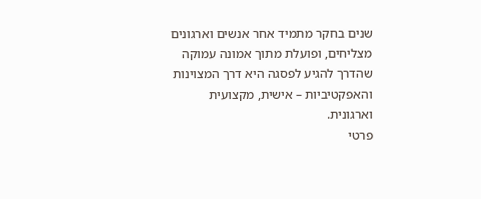שנים בחקר מתמיד אחר אנשים וארגונים מצליחים, ופועלת מתוך אמונה עמוקה שהדרך להגיע לפסגה היא דרך המצוינות והאפקטיביות – אישית, מקצועית וארגונית.
פרטי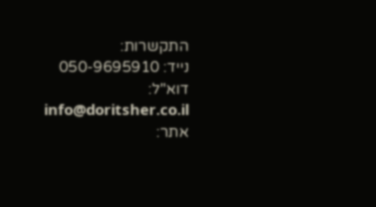התקשרות:
נייד: 050-9695910
דוא"ל: info@doritsher.co.il
אתר: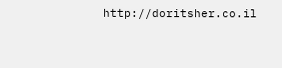http://doritsher.co.il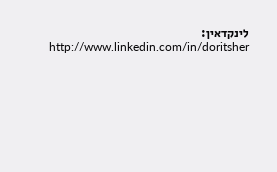לינקדאין: http://www.linkedin.com/in/doritsher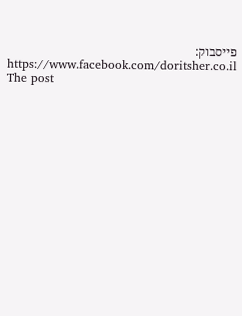פייסבוק: https://www.facebook.com/doritsher.co.il
The post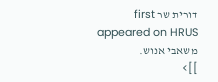דורית שר first appeared on HRUS משאבי אנוש.
]]>